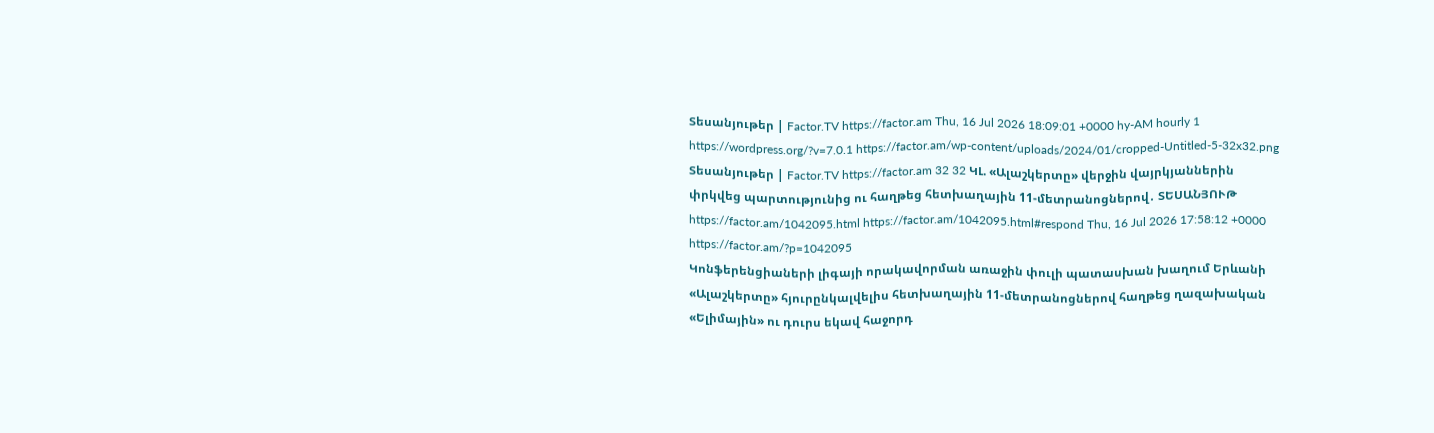Տեսանյութեր | Factor.TV https://factor.am Thu, 16 Jul 2026 18:09:01 +0000 hy-AM hourly 1 https://wordpress.org/?v=7.0.1 https://factor.am/wp-content/uploads/2024/01/cropped-Untitled-5-32x32.png Տեսանյութեր | Factor.TV https://factor.am 32 32 ԿԼ. «Ալաշկերտը» վերջին վայրկյաններին փրկվեց պարտությունից ու հաղթեց հետխաղային 11-մետրանոցներով․ ՏԵՍԱՆՅՈՒԹ https://factor.am/1042095.html https://factor.am/1042095.html#respond Thu, 16 Jul 2026 17:58:12 +0000 https://factor.am/?p=1042095
Կոնֆերենցիաների լիգայի որակավորման առաջին փուլի պատասխան խաղում Երևանի «Ալաշկերտը» հյուրընկալվելիս հետխաղային 11-մետրանոցներով հաղթեց ղազախական «Ելիմային» ու դուրս եկավ հաջորդ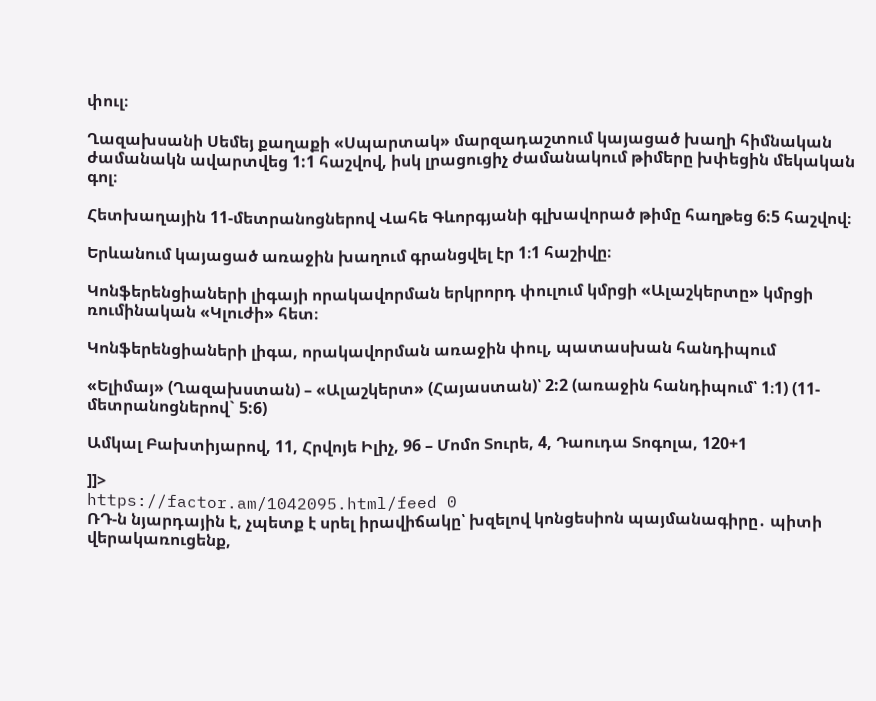փուլ։

Ղազախսանի Սեմեյ քաղաքի «Սպարտակ» մարզադաշտում կայացած խաղի հիմնական ժամանակն ավարտվեց 1:1 հաշվով, իսկ լրացուցիչ ժամանակում թիմերը խփեցին մեկական գոլ։

Հետխաղային 11-մետրանոցներով Վահե Գևորգյանի գլխավորած թիմը հաղթեց 6:5 հաշվով։

Երևանում կայացած առաջին խաղում գրանցվել էր 1։1 հաշիվը։

Կոնֆերենցիաների լիգայի որակավորման երկրորդ փուլում կմրցի «Ալաշկերտը» կմրցի ռումինական «Կլուժի» հետ։

Կոնֆերենցիաների լիգա, որակավորման առաջին փուլ, պատասխան հանդիպում

«Ելիմայ» (Ղազախստան) – «Ալաշկերտ» (Հայաստան)՝ 2:2 (առաջին հանդիպում՝ 1։1) (11-մետրանոցներով` 5:6)

Ամկալ Բախտիյարով, 11, Հրվոյե Իլիչ, 96 – Մոմո Տուրե, 4, Դաուդա Տոգոլա, 120+1

]]>
https://factor.am/1042095.html/feed 0
ՌԴ-ն նյարդային է, չպետք է սրել իրավիճակը՝ խզելով կոնցեսիոն պայմանագիրը․ պիտի վերակառուցենք,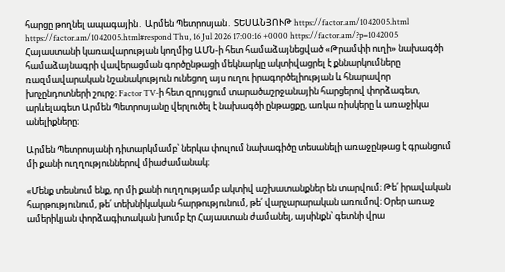հարցը թողնել ապագային․ Արմեն Պետրոսյան․ ՏԵՍԱՆՅՈՒԹ https://factor.am/1042005.html https://factor.am/1042005.html#respond Thu, 16 Jul 2026 17:00:16 +0000 https://factor.am/?p=1042005 Հայաստանի կառավարության կողմից ԱՄՆ-ի հետ համաձայնեցված «Թրամփի ուղի» նախագծի համաձայնագրի վավերացման գործընթացի մեկնարկը ակտիվացրել է քննարկումները ռազմավարական նշանակություն ունեցող այս ուղու իրագործելիության և հնարավոր խոչընդոտների շուրջ։ Factor TV-ի հետ զրույցում տարածաշրջանային հարցերով փորձագետ, արևելագետ Արմեն Պետրոսյանը վերլուծել է նախագծի ընթացքը, առկա ռիսկերը և առաջիկա անելիքները։

Արմեն Պետրոսյանի դիտարկմամբ՝ ներկա փուլում նախագիծը տեսանելի առաջընթաց է գրանցում մի քանի ուղղություններով միաժամանակ։

«Մենք տեսնում ենք, որ մի քանի ուղղությամբ ակտիվ աշխատանքներ են տարվում։ Թե՛ իրավական հարթությունում, թե՛ տեխնիկական հարթությունում, թե՛ վարչարարական առումով։ Օրեր առաջ ամերիկյան փորձագիտական խումբ էր Հայաստան ժամանել, այսինքն՝ գետնի վրա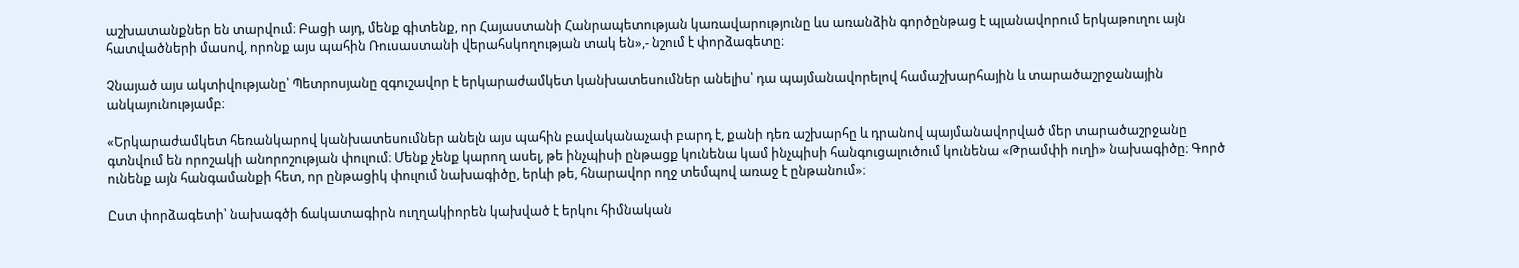աշխատանքներ են տարվում։ Բացի այդ, մենք գիտենք, որ Հայաստանի Հանրապետության կառավարությունը ևս առանձին գործընթաց է պլանավորում երկաթուղու այն հատվածների մասով, որոնք այս պահին Ռուսաստանի վերահսկողության տակ են»,- նշում է փորձագետը։

Չնայած այս ակտիվությանը՝ Պետրոսյանը զգուշավոր է երկարաժամկետ կանխատեսումներ անելիս՝ դա պայմանավորելով համաշխարհային և տարածաշրջանային անկայունությամբ։

«Երկարաժամկետ հեռանկարով կանխատեսումներ անելն այս պահին բավականաչափ բարդ է, քանի դեռ աշխարհը և դրանով պայմանավորված մեր տարածաշրջանը գտնվում են որոշակի անորոշության փուլում։ Մենք չենք կարող ասել, թե ինչպիսի ընթացք կունենա կամ ինչպիսի հանգուցալուծում կունենա «Թրամփի ուղի» նախագիծը։ Գործ ունենք այն հանգամանքի հետ, որ ընթացիկ փուլում նախագիծը, երևի թե, հնարավոր ողջ տեմպով առաջ է ընթանում»։

Ըստ փորձագետի՝ նախագծի ճակատագիրն ուղղակիորեն կախված է երկու հիմնական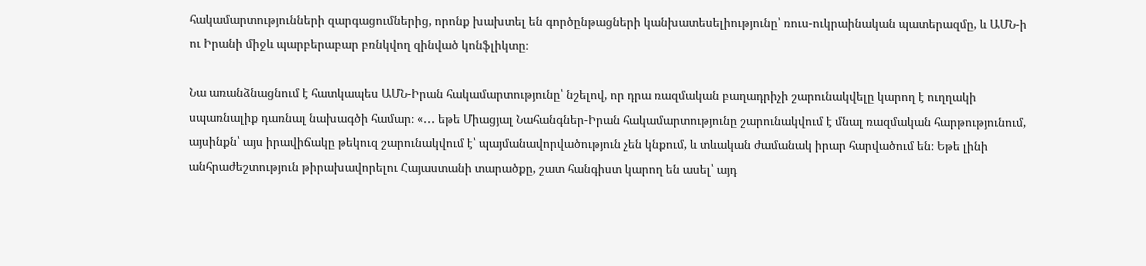հակամարտությունների զարգացումներից, որոնք խախտել են գործընթացների կանխատեսելիությունը՝ ռուս-ուկրաինական պատերազմը, և ԱՄՆ-ի ու Իրանի միջև պարբերաբար բռնկվող զինված կոնֆլիկտը։

Նա առանձնացնում է հատկապես ԱՄՆ-Իրան հակամարտությունը՝ նշելով, որ դրա ռազմական բաղադրիչի շարունակվելը կարող է ուղղակի սպառնալիք դառնալ նախագծի համար։ «․․․ եթե Միացյալ Նահանգներ-Իրան հակամարտությունը շարունակվում է մնալ ռազմական հարթությունում, այսինքն՝ այս իրավիճակը թեկուզ շարունակվում է՝ պայմանավորվածություն չեն կնքում, և տևական ժամանակ իրար հարվածում են։ Եթե լինի անհրաժեշտություն թիրախավորելու Հայաստանի տարածքը, շատ հանգիստ կարող են ասել՝ այդ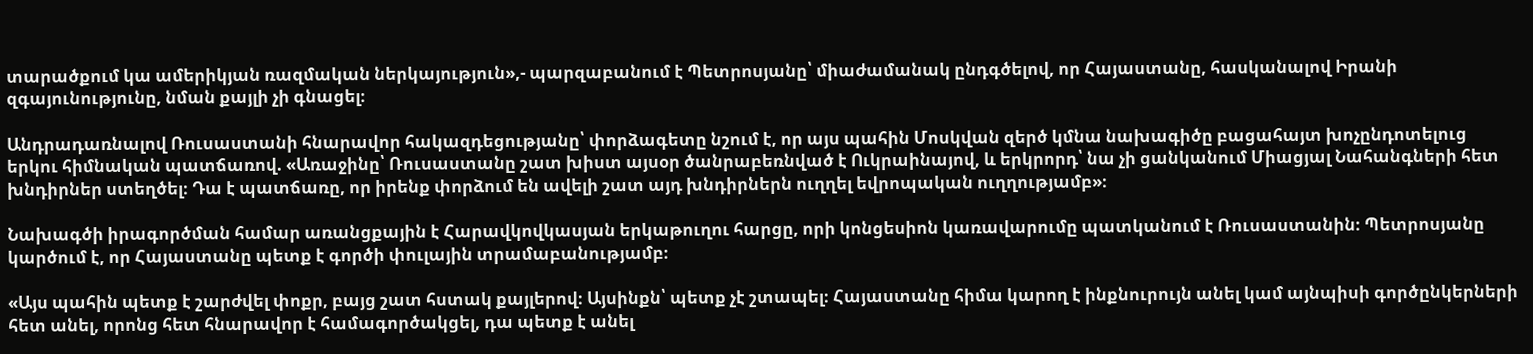տարածքում կա ամերիկյան ռազմական ներկայություն»,- պարզաբանում է Պետրոսյանը՝ միաժամանակ ընդգծելով, որ Հայաստանը, հասկանալով Իրանի զգայունությունը, նման քայլի չի գնացել։

Անդրադառնալով Ռուսաստանի հնարավոր հակազդեցությանը՝ փորձագետը նշում է, որ այս պահին Մոսկվան զերծ կմնա նախագիծը բացահայտ խոչընդոտելուց երկու հիմնական պատճառով. «Առաջինը՝ Ռուսաստանը շատ խիստ այսօր ծանրաբեռնված է Ուկրաինայով, և երկրորդ՝ նա չի ցանկանում Միացյալ Նահանգների հետ խնդիրներ ստեղծել։ Դա է պատճառը, որ իրենք փորձում են ավելի շատ այդ խնդիրներն ուղղել եվրոպական ուղղությամբ»։

Նախագծի իրագործման համար առանցքային է Հարավկովկասյան երկաթուղու հարցը, որի կոնցեսիոն կառավարումը պատկանում է Ռուսաստանին։ Պետրոսյանը կարծում է, որ Հայաստանը պետք է գործի փուլային տրամաբանությամբ։

«Այս պահին պետք է շարժվել փոքր, բայց շատ հստակ քայլերով։ Այսինքն՝ պետք չէ շտապել։ Հայաստանը հիմա կարող է ինքնուրույն անել կամ այնպիսի գործընկերների հետ անել, որոնց հետ հնարավոր է համագործակցել, դա պետք է անել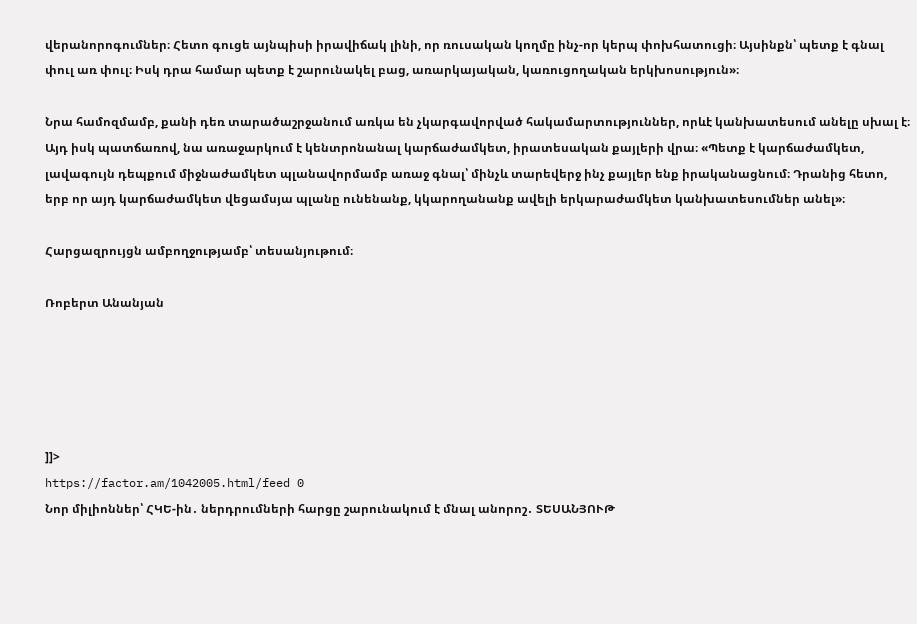վերանորոգումներ։ Հետո գուցե այնպիսի իրավիճակ լինի, որ ռուսական կողմը ինչ-որ կերպ փոխհատուցի։ Այսինքն՝ պետք է գնալ փուլ առ փուլ։ Իսկ դրա համար պետք է շարունակել բաց, առարկայական, կառուցողական երկխոսություն»։

Նրա համոզմամբ, քանի դեռ տարածաշրջանում առկա են չկարգավորված հակամարտություններ, որևէ կանխատեսում անելը սխալ է։ Այդ իսկ պատճառով, նա առաջարկում է կենտրոնանալ կարճաժամկետ, իրատեսական քայլերի վրա։ «Պետք է կարճաժամկետ, լավագույն դեպքում միջնաժամկետ պլանավորմամբ առաջ գնալ՝ մինչև տարեվերջ ինչ քայլեր ենք իրականացնում։ Դրանից հետո, երբ որ այդ կարճաժամկետ վեցամսյա պլանը ունենանք, կկարողանանք ավելի երկարաժամկետ կանխատեսումներ անել»։

Հարցազրույցն ամբողջությամբ՝ տեսանյութում։

Ռոբերտ Անանյան





]]>
https://factor.am/1042005.html/feed 0
Նոր միլիոններ՝ ՀԿԵ-ին․ ներդրումների հարցը շարունակում է մնալ անորոշ․ ՏԵՍԱՆՅՈՒԹ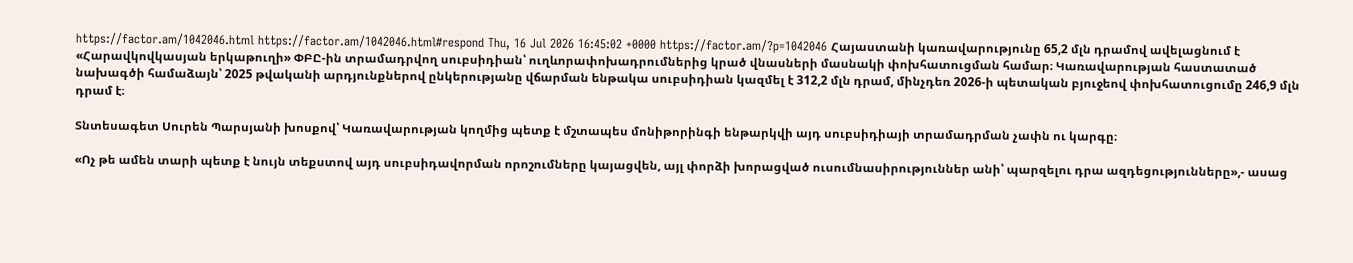https://factor.am/1042046.html https://factor.am/1042046.html#respond Thu, 16 Jul 2026 16:45:02 +0000 https://factor.am/?p=1042046 Հայաստանի կառավարությունը 65,2 մլն դրամով ավելացնում է «Հարավկովկասյան երկաթուղի» ՓԲԸ-ին տրամադրվող սուբսիդիան՝ ուղևորափոխադրումներից կրած վնասների մասնակի փոխհատուցման համար։ Կառավարության հաստատած նախագծի համաձայն՝ 2025 թվականի արդյունքներով ընկերությանը վճարման ենթակա սուբսիդիան կազմել է 312,2 մլն դրամ, մինչդեռ 2026-ի պետական բյուջեով փոխհատուցումը 246,9 մլն դրամ է։

Տնտեսագետ Սուրեն Պարսյանի խոսքով՝ Կառավարության կողմից պետք է մշտապես մոնիթորինգի ենթարկվի այդ սուբսիդիայի տրամադրման չափն ու կարգը։

«Ոչ թե ամեն տարի պետք է նույն տեքստով այդ սուբսիդավորման որոշումները կայացվեն, այլ փորձի խորացված ուսումնասիրություններ անի՝ պարզելու դրա ազդեցությունները»,- ասաց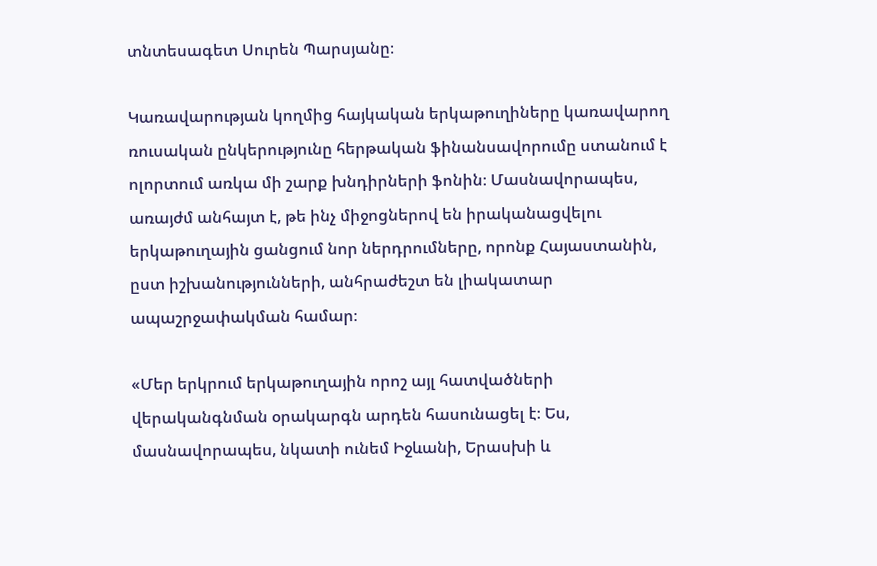տնտեսագետ Սուրեն Պարսյանը։

Կառավարության կողմից հայկական երկաթուղիները կառավարող ռուսական ընկերությունը հերթական ֆինանսավորումը ստանում է ոլորտում առկա մի շարք խնդիրների ֆոնին։ Մասնավորապես, առայժմ անհայտ է, թե ինչ միջոցներով են իրականացվելու երկաթուղային ցանցում նոր ներդրումները, որոնք Հայաստանին, ըստ իշխանությունների, անհրաժեշտ են լիակատար ապաշրջափակման համար։

«Մեր երկրում երկաթուղային որոշ այլ հատվածների վերականգնման օրակարգն արդեն հասունացել է։ Ես, մասնավորապես, նկատի ունեմ Իջևանի, Երասխի և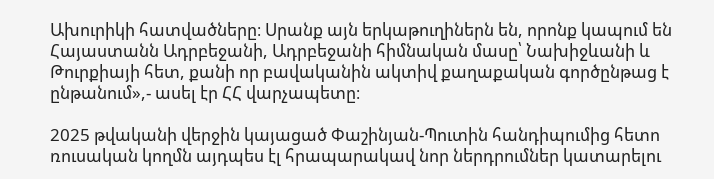Ախուրիկի հատվածները։ Սրանք այն երկաթուղիներն են, որոնք կապում են Հայաստանն Ադրբեջանի, Ադրբեջանի հիմնական մասը՝ Նախիջևանի և Թուրքիայի հետ, քանի որ բավականին ակտիվ քաղաքական գործընթաց է ընթանում»,- ասել էր ՀՀ վարչապետը։

2025 թվականի վերջին կայացած Փաշինյան-Պուտին հանդիպումից հետո ռուսական կողմն այդպես էլ հրապարակավ նոր ներդրումներ կատարելու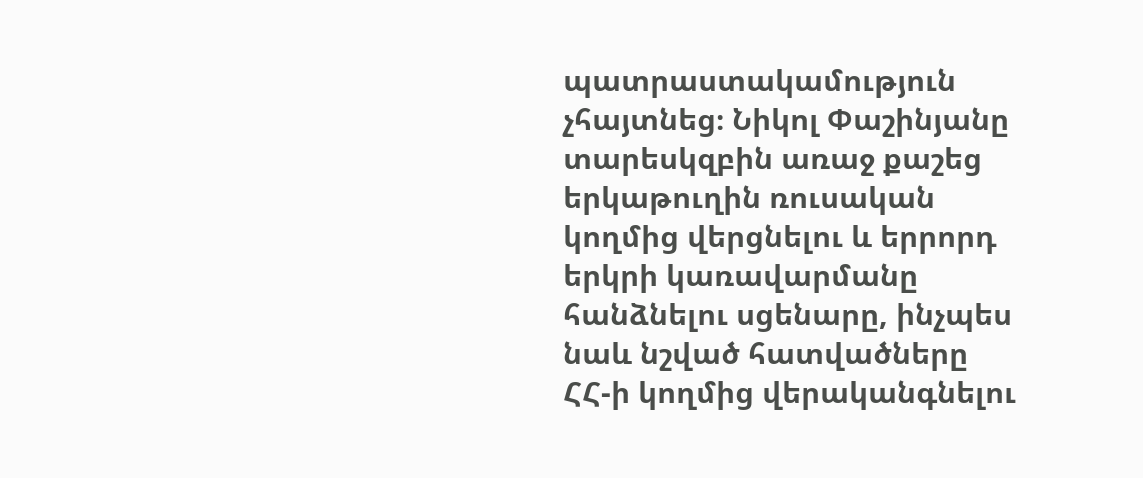պատրաստակամություն չհայտնեց։ Նիկոլ Փաշինյանը տարեսկզբին առաջ քաշեց երկաթուղին ռուսական կողմից վերցնելու և երրորդ երկրի կառավարմանը հանձնելու սցենարը, ինչպես նաև նշված հատվածները ՀՀ-ի կողմից վերականգնելու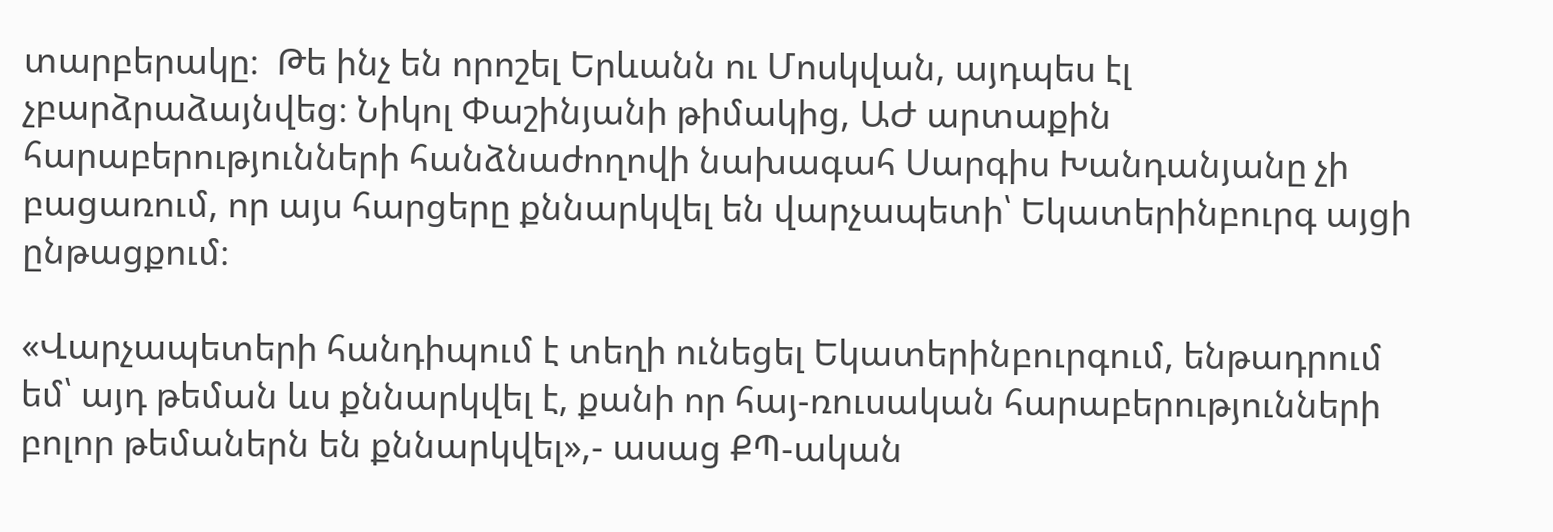տարբերակը։  Թե ինչ են որոշել Երևանն ու Մոսկվան, այդպես էլ չբարձրաձայնվեց։ Նիկոլ Փաշինյանի թիմակից, ԱԺ արտաքին հարաբերությունների հանձնաժողովի նախագահ Սարգիս Խանդանյանը չի բացառում, որ այս հարցերը քննարկվել են վարչապետի՝ Եկատերինբուրգ այցի ընթացքում։

«Վարչապետերի հանդիպում է տեղի ունեցել Եկատերինբուրգում, ենթադրում եմ՝ այդ թեման ևս քննարկվել է, քանի որ հայ-ռուսական հարաբերությունների բոլոր թեմաներն են քննարկվել»,- ասաց ՔՊ-ական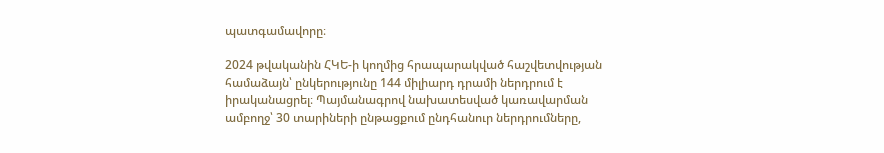պատգամավորը։

2024 թվականին ՀԿԵ-ի կողմից հրապարակված հաշվետվության համաձայն՝ ընկերությունը 144 միլիարդ դրամի ներդրում է իրականացրել։ Պայմանագրով նախատեսված կառավարման ամբողջ՝ 30 տարիների ընթացքում ընդհանուր ներդրումները,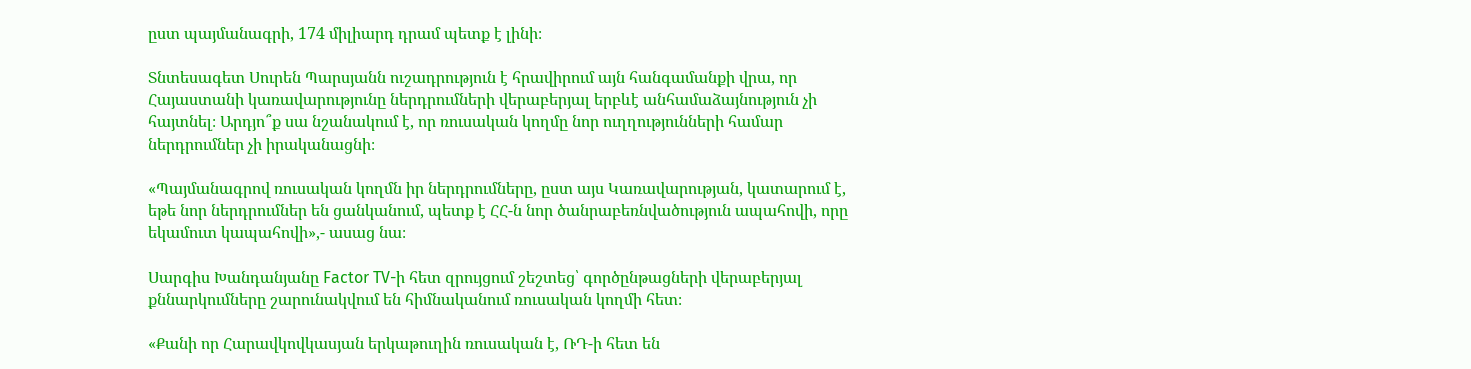ըստ պայմանագրի, 174 միլիարդ դրամ պետք է լինի։

Տնտեսագետ Սուրեն Պարսյանն ուշադրություն է հրավիրում այն հանգամանքի վրա, որ Հայաստանի կառավարությունը ներդրումների վերաբերյալ երբևէ անհամաձայնություն չի հայտնել։ Արդյո՞ք սա նշանակում է, որ ռուսական կողմը նոր ուղղությունների համար ներդրումներ չի իրականացնի։

«Պայմանագրով ռուսական կողմն իր ներդրումները, ըստ այս Կառավարության, կատարում է, եթե նոր ներդրումներ են ցանկանում, պետք է ՀՀ-ն նոր ծանրաբեռնվածություն ապահովի, որը եկամուտ կապահովի»,- ասաց նա։

Սարգիս Խանդանյանը Factor TV-ի հետ զրույցում շեշտեց՝ գործընթացների վերաբերյալ քննարկումները շարունակվում են հիմնականում ռուսական կողմի հետ։

«Քանի որ Հարավկովկասյան երկաթուղին ռուսական է, ՌԴ-ի հետ են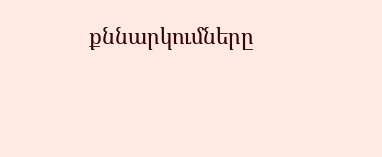քննարկումները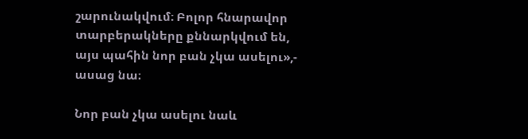շարունակվում։ Բոլոր հնարավոր տարբերակները քննարկվում են, այս պահին նոր բան չկա ասելու»,- ասաց նա։

Նոր բան չկա ասելու նաև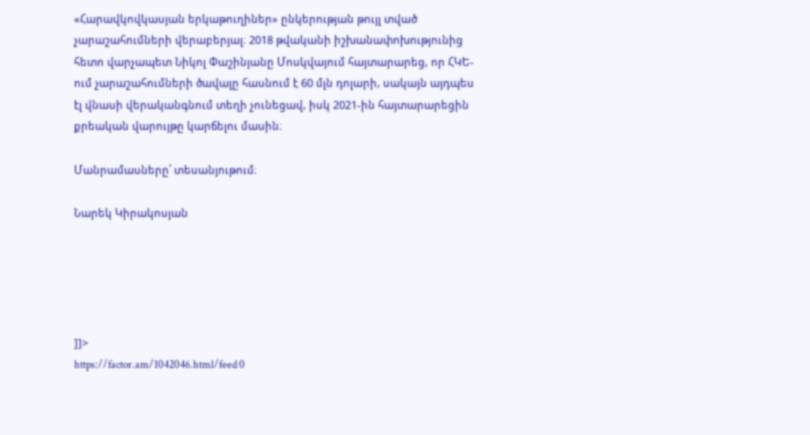«Հարավկովկասյան երկաթուղիներ» ընկերության թույլ տված չարաշահումների վերաբերյալ։ 2018 թվականի իշխանափոխությունից հետո վարչապետ Նիկոլ Փաշինյանը Մոսկվայում հայտարարեց, որ ՀԿԵ-ում չարաշահումների ծավալը հասնում է 60 մլն դոլարի, սակայն այդպես էլ վնասի վերականգնում տեղի չունեցավ, իսկ 2021-ին հայտարարեցին քրեական վարույթը կարճելու մասին։

Մանրամասները՝ տեսանյութում։

Նարեկ Կիրակոսյան





]]>
https://factor.am/1042046.html/feed 0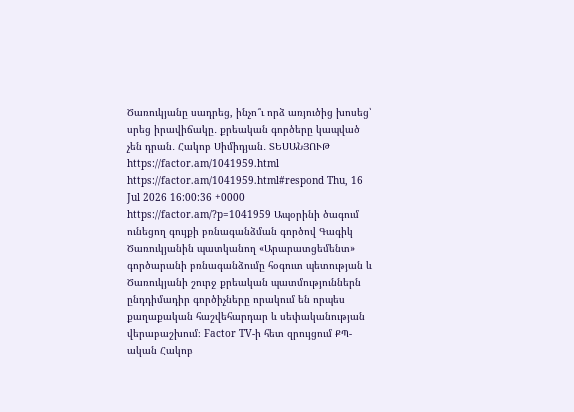Ծառուկյանը սադրեց, ինչո՞ւ որձ առյուծից խոսեց՝ սրեց իրավիճակը․ քրեական գործերը կապված չեն դրան․ Հակոբ Սիմիդյան․ ՏԵՍԱՆՅՈՒԹ https://factor.am/1041959.html https://factor.am/1041959.html#respond Thu, 16 Jul 2026 16:00:36 +0000 https://factor.am/?p=1041959 Ապօրինի ծագում ունեցող գույքի բռնագանձման գործով Գագիկ Ծառուկյանին պատկանող «Արարատցեմենտ» գործարանի բռնագանձումը հօգուտ պետության և Ծառուկյանի շուրջ քրեական պատմություններն ընդդիմադիր գործիչները որակում են որպես քաղաքական հաշվեհարդար և սեփականության վերաբաշխում։ Factor TV-ի հետ զրույցում ՔՊ-ական Հակոբ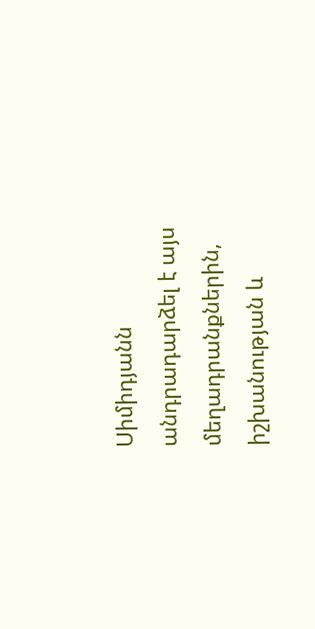Սիմիդյանն անդրադարձել է այս մեղադրանքներին, իշխանության և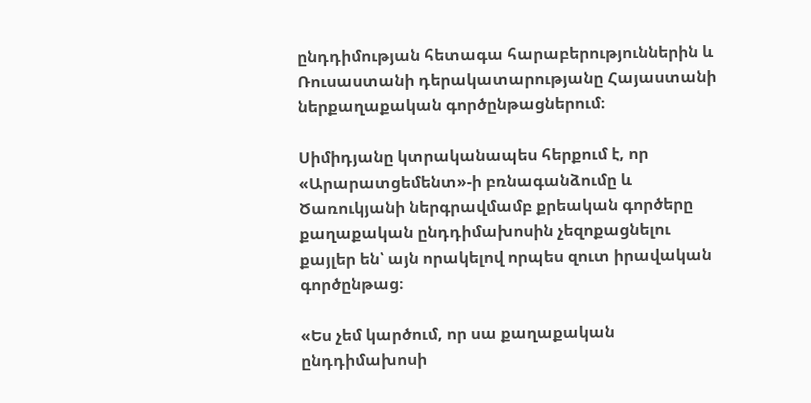ընդդիմության հետագա հարաբերություններին և Ռուսաստանի դերակատարությանը Հայաստանի ներքաղաքական գործընթացներում։

Սիմիդյանը կտրականապես հերքում է, որ «Արարատցեմենտ»-ի բռնագանձումը և Ծառուկյանի ներգրավմամբ քրեական գործերը քաղաքական ընդդիմախոսին չեզոքացնելու քայլեր են՝ այն որակելով որպես զուտ իրավական գործընթաց։

«Ես չեմ կարծում, որ սա քաղաքական ընդդիմախոսի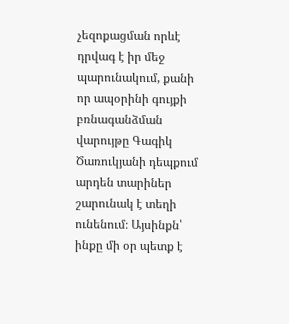չեզոքացման որևէ դրվագ է իր մեջ պարունակում, քանի որ ապօրինի գույքի բռնագանձման վարույթը Գագիկ Ծառուկյանի դեպքում արդեն տարիներ շարունակ է տեղի ունենում։ Այսինքն՝ ինքը մի օր պետք է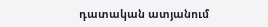դատական ատյանում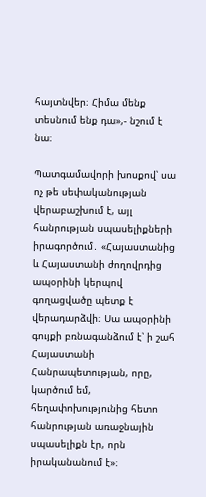հայտնվեր։ Հիմա մենք տեսնում ենք դա»,- նշում է նա։

Պատգամավորի խոսքով՝ սա ոչ թե սեփականության վերաբաշխում է, այլ հանրության սպասելիքների իրագործում․ «Հայաստանից և Հայաստանի ժողովրդից ապօրինի կերպով գողացվածը պետք է վերադարձվի։ Սա ապօրինի գույքի բռնագանձում է՝ ի շահ Հայաստանի Հանրապետության, որը, կարծում եմ, հեղափոխությունից հետո հանրության առաջնային սպասելիքն էր, որն իրականանում է»։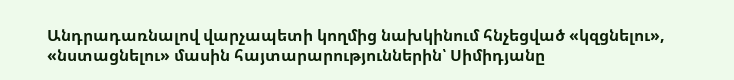Անդրադառնալով վարչապետի կողմից նախկինում հնչեցված «կզցնելու», «նստացնելու» մասին հայտարարություններին՝ Սիմիդյանը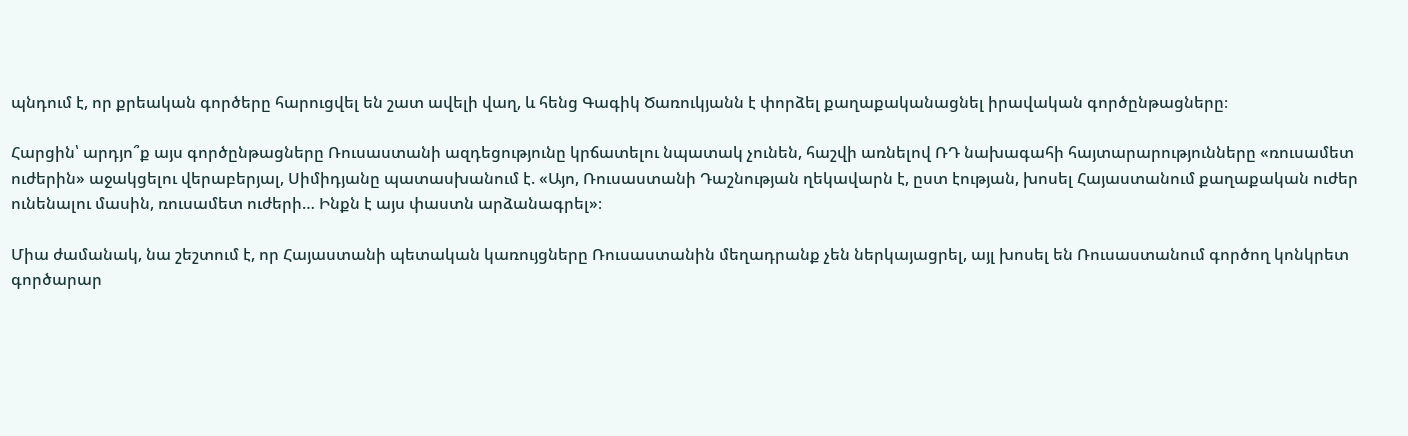պնդում է, որ քրեական գործերը հարուցվել են շատ ավելի վաղ, և հենց Գագիկ Ծառուկյանն է փորձել քաղաքականացնել իրավական գործընթացները։

Հարցին՝ արդյո՞ք այս գործընթացները Ռուսաստանի ազդեցությունը կրճատելու նպատակ չունեն, հաշվի առնելով ՌԴ նախագահի հայտարարությունները «ռուսամետ ուժերին» աջակցելու վերաբերյալ, Սիմիդյանը պատասխանում է. «Այո, Ռուսաստանի Դաշնության ղեկավարն է, ըստ էության, խոսել Հայաստանում քաղաքական ուժեր ունենալու մասին, ռուսամետ ուժերի… Ինքն է այս փաստն արձանագրել»։

Միա ժամանակ, նա շեշտում է, որ Հայաստանի պետական կառույցները Ռուսաստանին մեղադրանք չեն ներկայացրել, այլ խոսել են Ռուսաստանում գործող կոնկրետ գործարար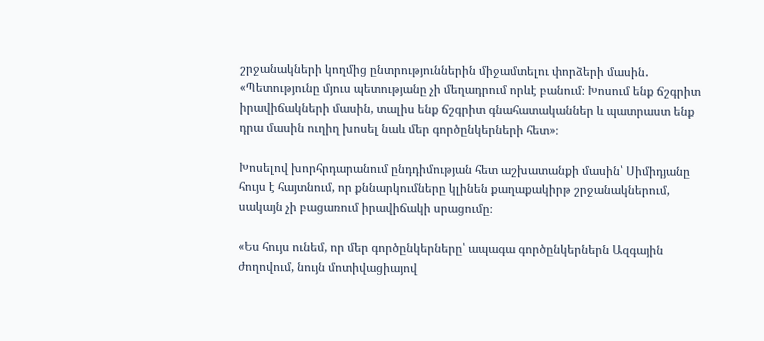շրջանակների կողմից ընտրություններին միջամտելու փորձերի մասին․ «Պետությունը մյուս պետությանը չի մեղադրում որևէ բանում։ Խոսում ենք ճշգրիտ իրավիճակների մասին, տալիս ենք ճշգրիտ գնահատականներ և պատրաստ ենք դրա մասին ուղիղ խոսել նաև մեր գործընկերների հետ»։

Խոսելով խորհրդարանում ընդդիմության հետ աշխատանքի մասին՝ Սիմիդյանը հույս է հայտնում, որ քննարկումները կլինեն քաղաքակիրթ շրջանակներում, սակայն չի բացառում իրավիճակի սրացումը։

«Ես հույս ունեմ, որ մեր գործընկերները՝ ապագա գործընկերներն Ազգային ժողովում, նույն մոտիվացիայով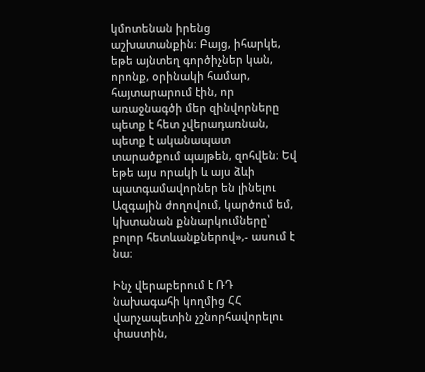կմոտենան իրենց աշխատանքին։ Բայց, իհարկե, եթե այնտեղ գործիչներ կան, որոնք, օրինակի համար, հայտարարում էին, որ առաջնագծի մեր զինվորները պետք է հետ չվերադառնան, պետք է ականապատ տարածքում պայթեն, զոհվեն։ Եվ եթե այս որակի և այս ձևի պատգամավորներ են լինելու Ազգային ժողովում, կարծում եմ, կխտանան քննարկումները՝ բոլոր հետևանքներով»,- ասում է նա։

Ինչ վերաբերում է ՌԴ նախագահի կողմից ՀՀ վարչապետին չշնորհավորելու փաստին,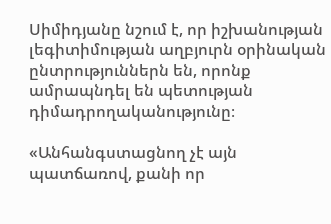Սիմիդյանը նշում է, որ իշխանության լեգիտիմության աղբյուրն օրինական ընտրություններն են, որոնք ամրապնդել են պետության դիմադրողականությունը։

«Անհանգստացնող չէ այն պատճառով, քանի որ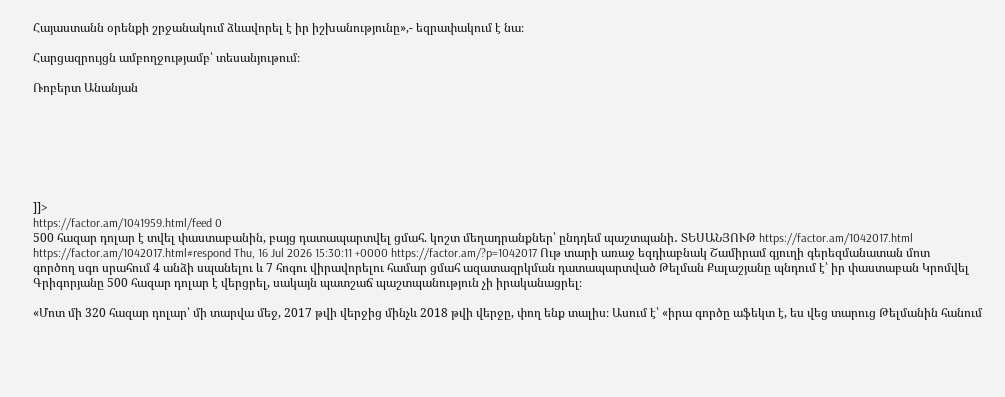Հայաստանն օրենքի շրջանակում ձևավորել է իր իշխանությունը»,- եզրափակում է նա։

Հարցազրույցն ամբողջությամբ՝ տեսանյութում։

Ռոբերտ Անանյան







]]>
https://factor.am/1041959.html/feed 0
500 հազար դոլար է տվել փաստաբանին, բայց դատապարտվել ցմահ. կոշտ մեղադրանքներ՝ ընդդեմ պաշտպանի․ ՏԵՍԱՆՅՈՒԹ https://factor.am/1042017.html https://factor.am/1042017.html#respond Thu, 16 Jul 2026 15:30:11 +0000 https://factor.am/?p=1042017 Ութ տարի առաջ եզդիաբնակ Շամիրամ գյուղի գերեզմանատան մոտ գործող սգո սրահում 4 անձի սպանելու և 7 հոգու վիրավորելու համար ցմահ ազատազրկման դատապարտված Թելման Քալաշյանը պնդում է՝ իր փաստաբան Կրոմվել Գրիգորյանը 500 հազար դոլար է վերցրել, սակայն պատշաճ պաշտպանություն չի իրականացրել։

«Մոտ մի 320 հազար դոլար՝ մի տարվա մեջ, 2017 թվի վերջից մինչև 2018 թվի վերջը, փող ենք տալիս։ Ասում է՝ «իրա գործը աֆեկտ է, ես վեց տարուց Թելմանին հանում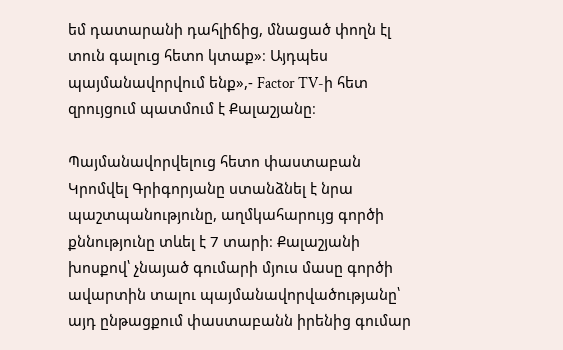եմ դատարանի դահլիճից, մնացած փողն էլ տուն գալուց հետո կտաք»։ Այդպես պայմանավորվում ենք»,- Factor TV-ի հետ զրույցում պատմում է Քալաշյանը։

Պայմանավորվելուց հետո փաստաբան Կրոմվել Գրիգորյանը ստանձնել է նրա պաշտպանությունը, աղմկահարույց գործի քննությունը տևել է 7 տարի։ Քալաշյանի խոսքով՝ չնայած գումարի մյուս մասը գործի ավարտին տալու պայմանավորվածությանը՝ այդ ընթացքում փաստաբանն իրենից գումար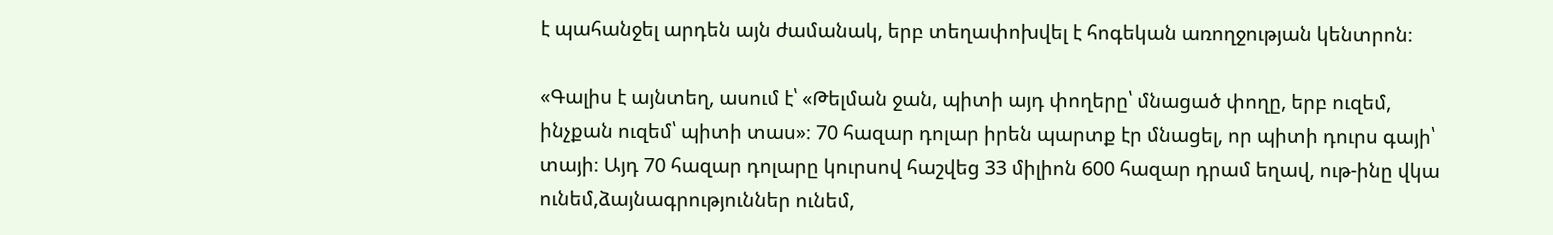է պահանջել արդեն այն ժամանակ, երբ տեղափոխվել է հոգեկան առողջության կենտրոն։

«Գալիս է այնտեղ, ասում է՝ «Թելման ջան, պիտի այդ փողերը՝ մնացած փողը, երբ ուզեմ, ինչքան ուզեմ՝ պիտի տաս»։ 70 հազար դոլար իրեն պարտք էր մնացել, որ պիտի դուրս գայի՝ տայի։ Այդ 70 հազար դոլարը կուրսով հաշվեց 33 միլիոն 600 հազար դրամ եղավ, ութ-ինը վկա ունեմ,ձայնագրություններ ունեմ,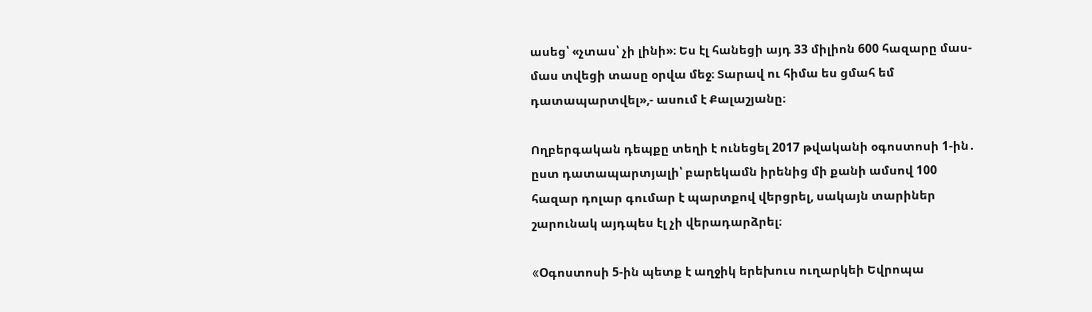ասեց՝ «չտաս՝ չի լինի»։ Ես էլ հանեցի այդ 33 միլիոն 600 հազարը մաս-մաս տվեցի տասը օրվա մեջ։ Տարավ ու հիմա ես ցմահ եմ դատապարտվել»,- ասում է Քալաշյանը։

Ողբերգական դեպքը տեղի է ունեցել 2017 թվականի օգոստոսի 1-ին․ ըստ դատապարտյալի՝ բարեկամն իրենից մի քանի ամսով 100 հազար դոլար գումար է պարտքով վերցրել, սակայն տարիներ շարունակ այդպես էլ չի վերադարձրել։

«Oգոստոսի 5-ին պետք է աղջիկ երեխուս ուղարկեի Եվրոպա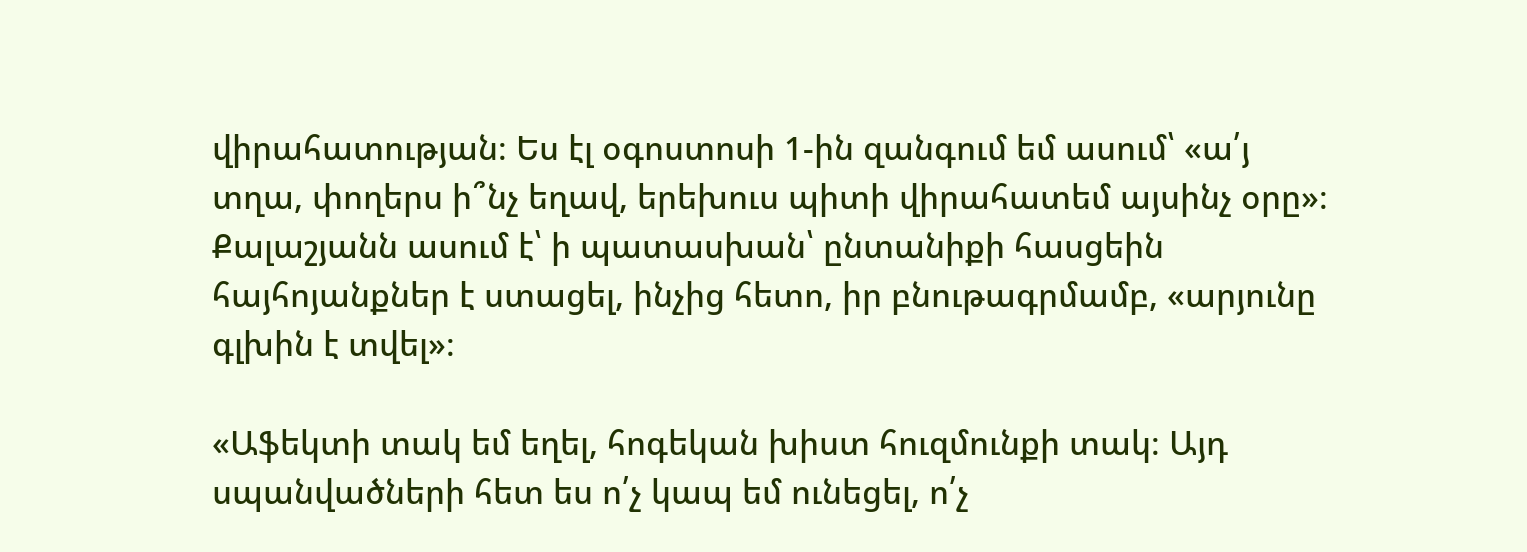վիրահատության։ Ես էլ օգոստոսի 1-ին զանգում եմ ասում՝ «ա՛յ տղա, փողերս ի՞նչ եղավ, երեխուս պիտի վիրահատեմ այսինչ օրը»։ Քալաշյանն ասում է՝ ի պատասխան՝ ընտանիքի հասցեին հայհոյանքներ է ստացել, ինչից հետո, իր բնութագրմամբ, «արյունը գլխին է տվել»։

«Աֆեկտի տակ եմ եղել, հոգեկան խիստ հուզմունքի տակ։ Այդ սպանվածների հետ ես ո՛չ կապ եմ ունեցել, ո՛չ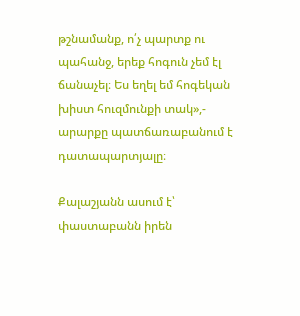թշնամանք, ո՛չ պարտք ու պահանջ, երեք հոգուն չեմ էլ ճանաչել։ Ես եղել եմ հոգեկան խիստ հուզմունքի տակ»,- արարքը պատճառաբանում է դատապարտյալը։

Քալաշյանն ասում է՝ փաստաբանն իրեն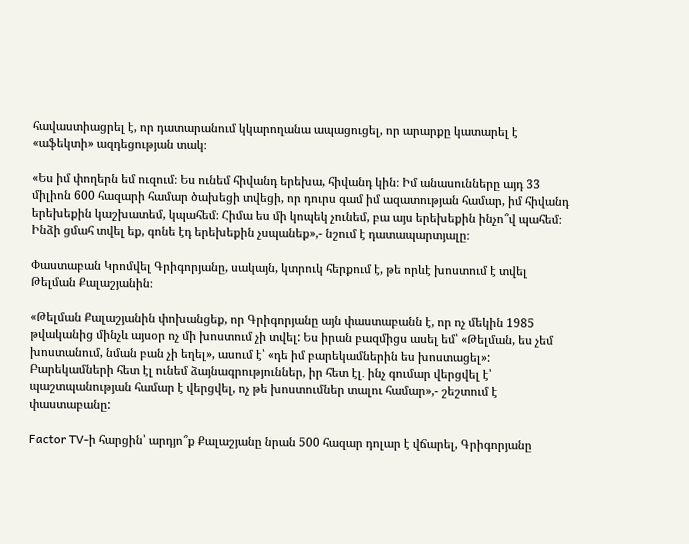հավաստիացրել է, որ դատարանում կկարողանա ապացուցել, որ արարքը կատարել է «աֆեկտի» ազդեցության տակ։

«Ես իմ փողերն եմ ուզում։ Ես ունեմ հիվանդ երեխա, հիվանդ կին։ Իմ անասունները այդ 33 միլիոն 600 հազարի համար ծախեցի տվեցի, որ դուրս գամ իմ ազատության համար, իմ հիվանդ երեխեքին կաշխատեմ, կպահեմ։ Հիմա ես մի կոպեկ չունեմ, բա այս երեխեքին ինչո՞վ պահեմ։ Ինձի ցմահ տվել եք, գոնե էդ երեխեքին չսպանեք»,- նշում է դատապարտյալը։

Փաստաբան Կրոմվել Գրիգորյանը, սակայն, կտրուկ հերքում է, թե որևէ խոստում է տվել Թելման Քալաշյանին։

«Թելման Քալաշյանին փոխանցեք, որ Գրիգորյանը այն փաստաբանն է, որ ոչ մեկին 1985 թվականից մինչև այսօր ոչ մի խոստում չի տվել: Ես իրան բազմիցս ասել եմ՝ «Թելման, ես չեմ խոստանում, նման բան չի եղել», ասում է՝ «դե իմ բարեկամներին ես խոստացել»: Բարեկամների հետ էլ ունեմ ձայնագրություններ, իր հետ էլ․ ինչ գումար վերցվել է՝ պաշտպանության համար է վերցվել, ոչ թե խոստումներ տալու համար»,- շեշտում է փաստաբանը:

Factor TV-ի հարցին՝ արդյո՞ք Քալաշյանը նրան 500 հազար դոլար է վճարել, Գրիգորյանը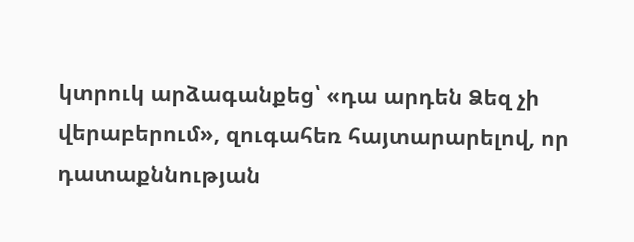կտրուկ արձագանքեց՝ «դա արդեն Ձեզ չի վերաբերում», զուգահեռ հայտարարելով, որ դատաքննության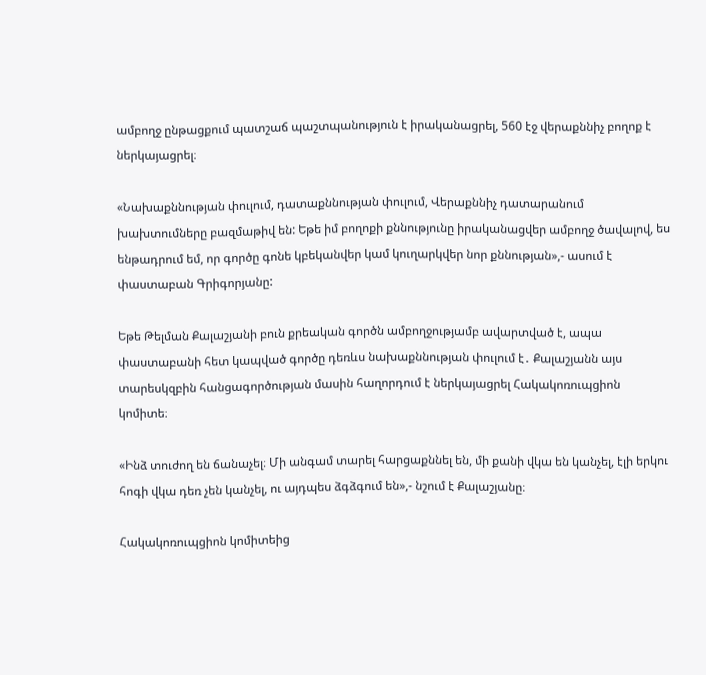ամբողջ ընթացքում պատշաճ պաշտպանություն է իրականացրել, 560 էջ վերաքննիչ բողոք է ներկայացրել։

«Նախաքննության փուլում, դատաքննության փուլում, Վերաքննիչ դատարանում խախտումները բազմաթիվ են: Եթե իմ բողոքի քննությունը իրականացվեր ամբողջ ծավալով, ես ենթադրում եմ, որ գործը գոնե կբեկանվեր կամ կուղարկվեր նոր քննության»,- ասում է փաստաբան Գրիգորյանը:

Եթե Թելման Քալաշյանի բուն քրեական գործն ամբողջությամբ ավարտված է, ապա փաստաբանի հետ կապված գործը դեռևս նախաքննության փուլում է․ Քալաշյանն այս տարեսկզբին հանցագործության մասին հաղորդում է ներկայացրել Հակակոռուպցիոն կոմիտե։

«Ինձ տուժող են ճանաչել։ Մի անգամ տարել հարցաքննել են, մի քանի վկա են կանչել, էլի երկու հոգի վկա դեռ չեն կանչել, ու այդպես ձգձգում են»,- նշում է Քալաշյանը։

Հակակոռուպցիոն կոմիտեից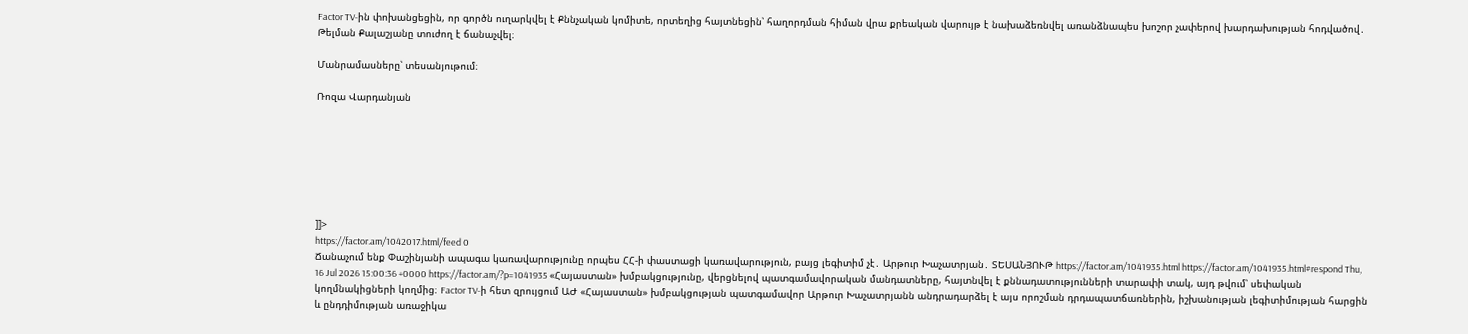Factor TV-ին փոխանցեցին, որ գործն ուղարկվել է Քննչական կոմիտե, որտեղից հայտնեցին՝ հաղորդման հիման վրա քրեական վարույթ է նախաձեռնվել առանձնապես խոշոր չափերով խարդախության հոդվածով․ Թելման Քալաշյանը տուժող է ճանաչվել։

Մանրամասները՝ տեսանյութում։

Ռոզա Վարդանյան







]]>
https://factor.am/1042017.html/feed 0
Ճանաչում ենք Փաշինյանի ապագա կառավարությունը որպես ՀՀ-ի փաստացի կառավարություն, բայց լեգիտիմ չէ․ Արթուր Խաչատրյան․ ՏԵՍԱՆՅՈՒԹ https://factor.am/1041935.html https://factor.am/1041935.html#respond Thu, 16 Jul 2026 15:00:36 +0000 https://factor.am/?p=1041935 «Հայաստան» խմբակցությունը, վերցնելով պատգամավորական մանդատները, հայտնվել է քննադատությունների տարափի տակ, այդ թվում՝ սեփական կողմնակիցների կողմից։ Factor TV-ի հետ զրույցում ԱԺ «Հայաստան» խմբակցության պատգամավոր Արթուր Խաչատրյանն անդրադարձել է այս որոշման դրդապատճառներին, իշխանության լեգիտիմության հարցին և ընդդիմության առաջիկա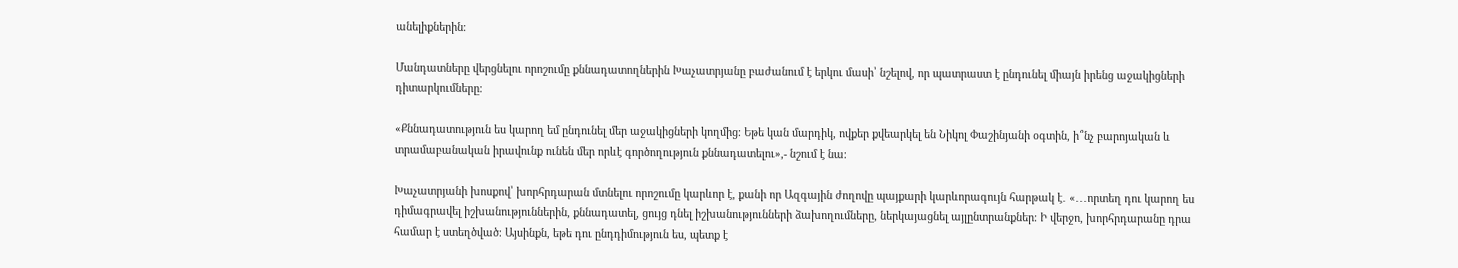անելիքներին։

Մանդատները վերցնելու որոշումը քննադատողներին Խաչատրյանը բաժանում է երկու մասի՝ նշելով, որ պատրաստ է ընդունել միայն իրենց աջակիցների դիտարկումները։

«Քննադատություն ես կարող եմ ընդունել մեր աջակիցների կողմից։ Եթե կան մարդիկ, ովքեր քվեարկել են Նիկոլ Փաշինյանի օգտին, ի՞նչ բարոյական և տրամաբանական իրավունք ունեն մեր որևէ գործողություն քննադատելու»,- նշում է նա։

Խաչատրյանի խոսքով՝ խորհրդարան մտնելու որոշումը կարևոր է, քանի որ Ազգային ժողովը պայքարի կարևորագույն հարթակ է․ «․․․որտեղ դու կարող ես դիմագրավել իշխանություններին, քննադատել, ցույց դնել իշխանությունների ձախողումները, ներկայացնել այլընտրանքներ։ Ի վերջո, խորհրդարանը դրա համար է ստեղծված։ Այսինքն, եթե դու ընդդիմություն ես, պետք է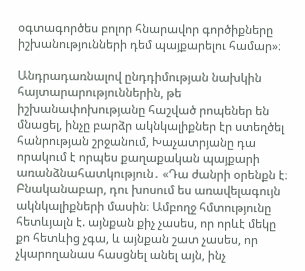օգտագործես բոլոր հնարավոր գործիքները իշխանությունների դեմ պայքարելու համար»։

Անդրադառնալով ընդդիմության նախկին հայտարարություններին, թե իշխանափոխությանը հաշված րոպեներ են մնացել, ինչը բարձր ակնկալիքներ էր ստեղծել հանրության շրջանում, Խաչատրյանը դա որակում է որպես քաղաքական պայքարի առանձնահատկություն․ «Դա ժանրի օրենքն է։ Բնականաբար, դու խոսում ես առավելագույն ակնկալիքների մասին։ Ամբողջ հմտությունը հետևյալն է. այնքան քիչ չասես, որ որևէ մեկը քո հետևից չգա, և այնքան շատ չասես, որ չկարողանաս հասցնել անել այն, ինչ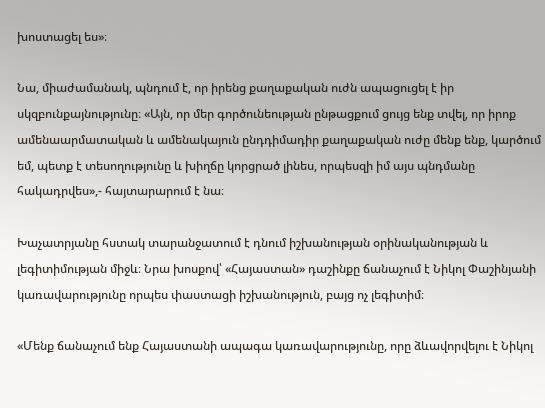խոստացել ես»։

Նա, միաժամանակ, պնդում է, որ իրենց քաղաքական ուժն ապացուցել է իր սկզբունքայնությունը։ «Այն, որ մեր գործունեության ընթացքում ցույց ենք տվել, որ իրոք ամենաարմատական և ամենակայուն ընդդիմադիր քաղաքական ուժը մենք ենք, կարծում եմ, պետք է տեսողությունը և խիղճը կորցրած լինես, որպեսզի իմ այս պնդմանը հակադրվես»,- հայտարարում է նա։

Խաչատրյանը հստակ տարանջատում է դնում իշխանության օրինականության և լեգիտիմության միջև։ Նրա խոսքով՝ «Հայաստան» դաշինքը ճանաչում է Նիկոլ Փաշինյանի կառավարությունը որպես փաստացի իշխանություն, բայց ոչ լեգիտիմ։

«Մենք ճանաչում ենք Հայաստանի ապագա կառավարությունը, որը ձևավորվելու է Նիկոլ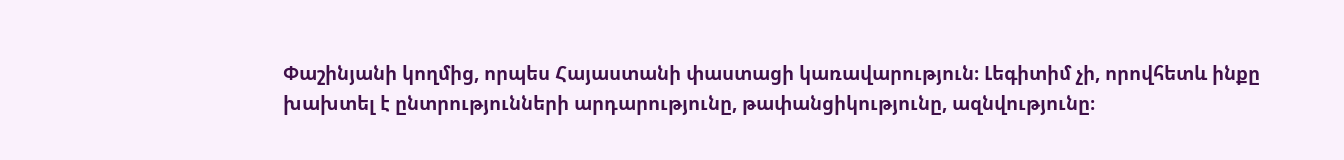Փաշինյանի կողմից, որպես Հայաստանի փաստացի կառավարություն։ Լեգիտիմ չի, որովհետև ինքը խախտել է ընտրությունների արդարությունը, թափանցիկությունը, ազնվությունը։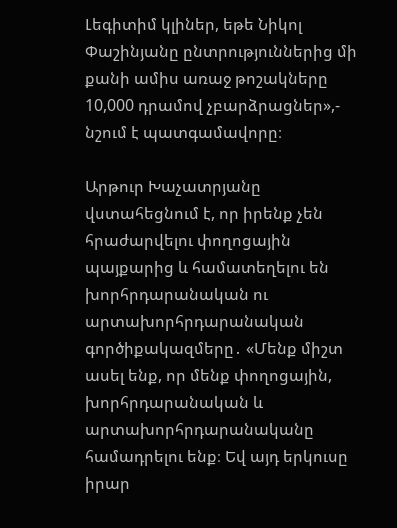Լեգիտիմ կլիներ, եթե Նիկոլ Փաշինյանը ընտրություններից մի քանի ամիս առաջ թոշակները 10,000 դրամով չբարձրացներ»,- նշում է պատգամավորը։

Արթուր Խաչատրյանը վստահեցնում է, որ իրենք չեն հրաժարվելու փողոցային պայքարից և համատեղելու են խորհրդարանական ու արտախորհրդարանական գործիքակազմերը․ «Մենք միշտ ասել ենք, որ մենք փողոցային, խորհրդարանական և արտախորհրդարանականը համադրելու ենք։ Եվ այդ երկուսը իրար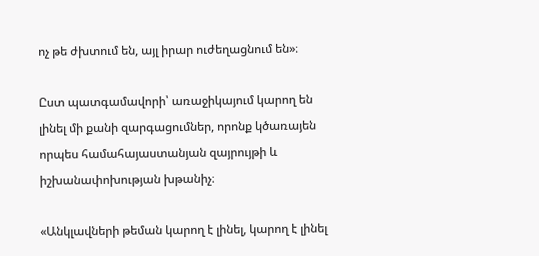ոչ թե ժխտում են, այլ իրար ուժեղացնում են»։

Ըստ պատգամավորի՝ առաջիկայում կարող են լինել մի քանի զարգացումներ, որոնք կծառայեն որպես համահայաստանյան զայրույթի և իշխանափոխության խթանիչ։

«Անկլավների թեման կարող է լինել, կարող է լինել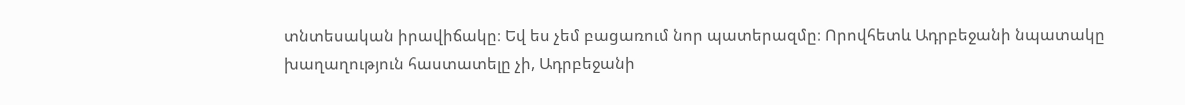տնտեսական իրավիճակը։ Եվ ես չեմ բացառում նոր պատերազմը։ Որովհետև Ադրբեջանի նպատակը խաղաղություն հաստատելը չի, Ադրբեջանի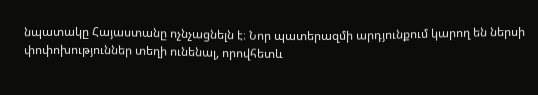նպատակը Հայաստանը ոչնչացնելն է։ Նոր պատերազմի արդյունքում կարող են ներսի փոփոխություններ տեղի ունենալ, որովհետև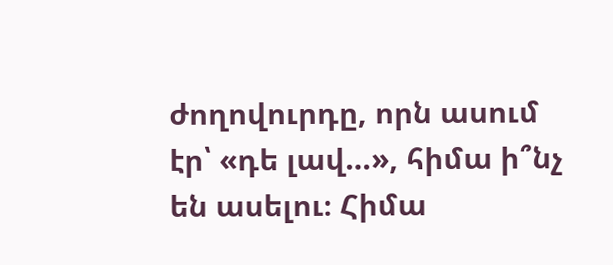ժողովուրդը, որն ասում էր՝ «դե լավ…», հիմա ի՞նչ են ասելու։ Հիմա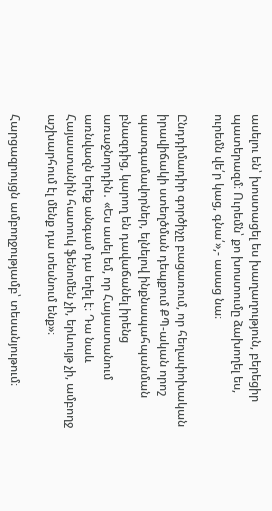ասելու են՝ խոստացել ես խաղաղություն, բերեցիր պատերազմ։ Ուրեմն՝ քո խոստումը ձախողել ես, ուրեմն վե՛ր կաց, գնա՛»,- ասաց նա։

Ընդդիմադիր գործիչը բացառում, որ հեղափոխական իրավիճակի ստեղծման դեպքում ՔՊ-ական որոշ պատգամավորներ, ելնելով ինքնապահպանման բնազդից, կարող են դավաճանել իրենց առաջնորդին․ «Ես ասել եմ, որ Հայաստանում առնվազն երեք անգամ դա եղել է։ Դա նաև Հայաստանին հատուկ ֆենոմեն չի, երևույթ չի, ամբողջ աշխարհում էլ մենք դա տեսնում ենք»։

Հարցազրույցն ամբողջությամբ՝ տեսանյութում։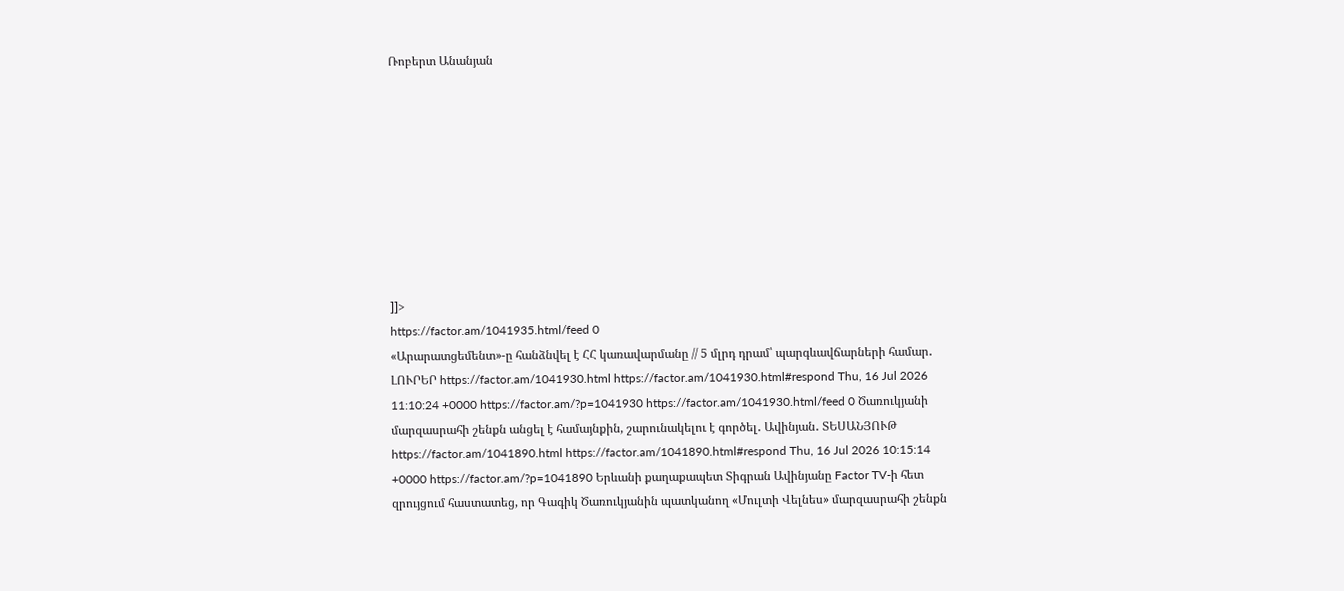Ռոբերտ Անանյան









]]>
https://factor.am/1041935.html/feed 0
«Արարատցեմենտ»-ը հանձնվել է ՀՀ կառավարմանը // 5 մլրդ դրամ՝ պարգևավճարների համար․ ԼՈՒՐԵՐ https://factor.am/1041930.html https://factor.am/1041930.html#respond Thu, 16 Jul 2026 11:10:24 +0000 https://factor.am/?p=1041930 https://factor.am/1041930.html/feed 0 Ծառուկյանի մարզասրահի շենքն անցել է համայնքին, շարունակելու է գործել․ Ավինյան․ ՏԵՍԱՆՅՈՒԹ https://factor.am/1041890.html https://factor.am/1041890.html#respond Thu, 16 Jul 2026 10:15:14 +0000 https://factor.am/?p=1041890 Երևանի քաղաքապետ Տիգրան Ավինյանը Factor TV-ի հետ զրույցում հաստատեց, որ Գագիկ Ծառուկյանին պատկանող «Մուլտի Վելնես» մարզասրահի շենքն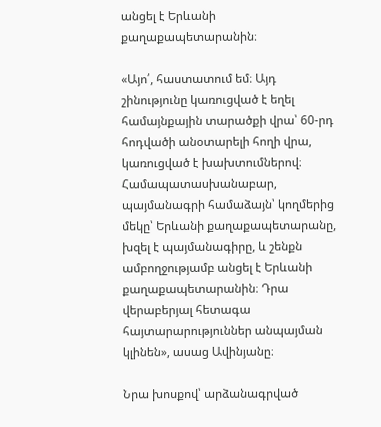անցել է Երևանի քաղաքապետարանին։

«Այո՛, հաստատում եմ։ Այդ շինությունը կառուցված է եղել համայնքային տարածքի վրա՝ 60-րդ հոդվածի անօտարելի հողի վրա, կառուցված է խախտումներով։ Համապատասխանաբար, պայմանագրի համաձայն՝ կողմերից մեկը՝ Երևանի քաղաքապետարանը, խզել է պայմանագիրը, և շենքն ամբողջությամբ անցել է Երևանի քաղաքապետարանին։ Դրա վերաբերյալ հետագա հայտարարություններ անպայման կլինեն», ասաց Ավինյանը։

Նրա խոսքով՝ արձանագրված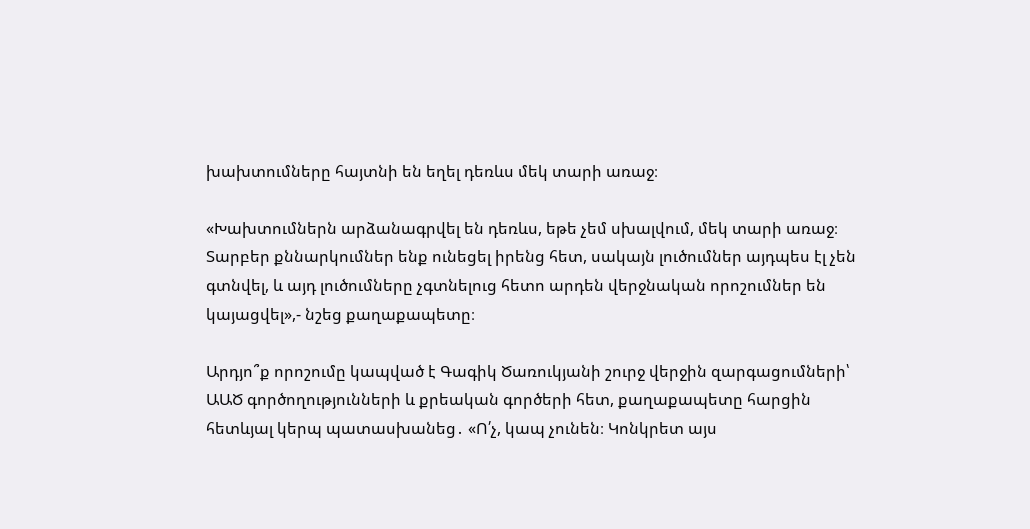խախտումները հայտնի են եղել դեռևս մեկ տարի առաջ։

«Խախտումներն արձանագրվել են դեռևս, եթե չեմ սխալվում, մեկ տարի առաջ։ Տարբեր քննարկումներ ենք ունեցել իրենց հետ, սակայն լուծումներ այդպես էլ չեն գտնվել, և այդ լուծումները չգտնելուց հետո արդեն վերջնական որոշումներ են կայացվել»,- նշեց քաղաքապետը։

Արդյո՞ք որոշումը կապված է Գագիկ Ծառուկյանի շուրջ վերջին զարգացումների՝ ԱԱԾ գործողությունների և քրեական գործերի հետ, քաղաքապետը հարցին հետևյալ կերպ պատասխանեց․ «Ո՛չ, կապ չունեն։ Կոնկրետ այս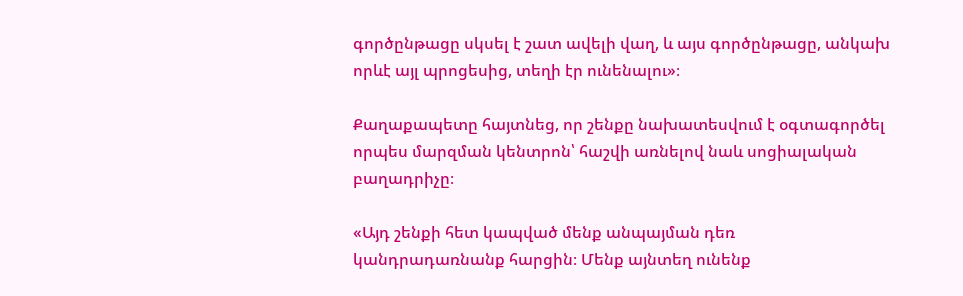գործընթացը սկսել է շատ ավելի վաղ, և այս գործընթացը, անկախ որևէ այլ պրոցեսից, տեղի էր ունենալու»։

Քաղաքապետը հայտնեց, որ շենքը նախատեսվում է օգտագործել որպես մարզման կենտրոն՝ հաշվի առնելով նաև սոցիալական բաղադրիչը։

«Այդ շենքի հետ կապված մենք անպայման դեռ կանդրադառնանք հարցին։ Մենք այնտեղ ունենք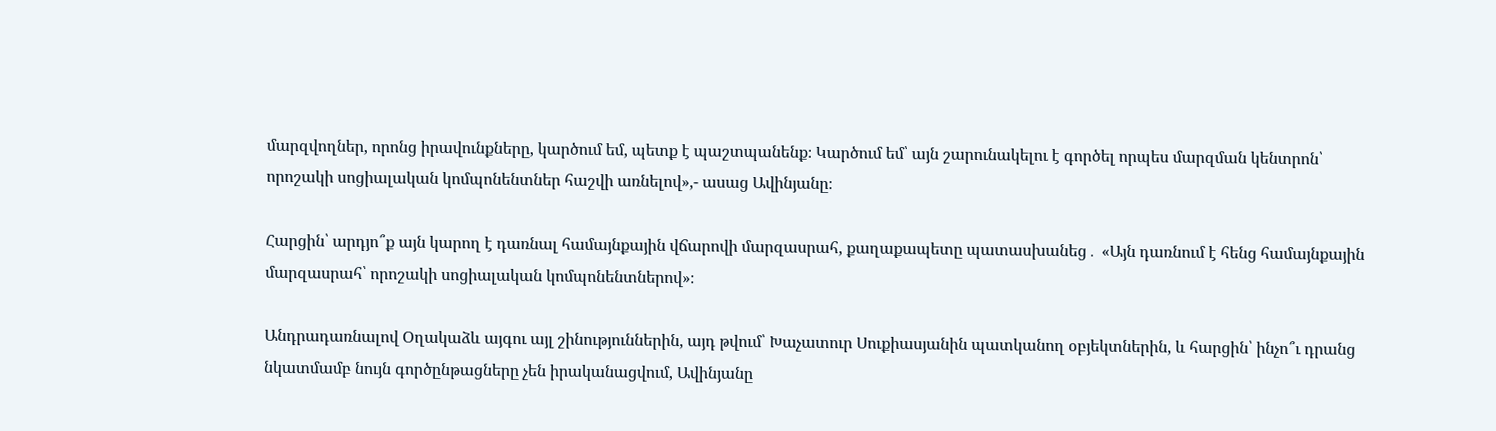մարզվողներ, որոնց իրավունքները, կարծում եմ, պետք է պաշտպանենք։ Կարծում եմ՝ այն շարունակելու է գործել որպես մարզման կենտրոն՝ որոշակի սոցիալական կոմպոնենտներ հաշվի առնելով»,- ասաց Ավինյանը։

Հարցին՝ արդյո՞ք այն կարող է դառնալ համայնքային վճարովի մարզասրահ, քաղաքապետը պատասխանեց․ «Այն դառնում է հենց համայնքային մարզասրահ՝ որոշակի սոցիալական կոմպոնենտներով»։

Անդրադառնալով Օղակաձև այգու այլ շինություններին, այդ թվում՝ Խաչատուր Սուքիասյանին պատկանող օբյեկտներին, և հարցին՝ ինչո՞ւ դրանց նկատմամբ նույն գործընթացները չեն իրականացվում, Ավինյանը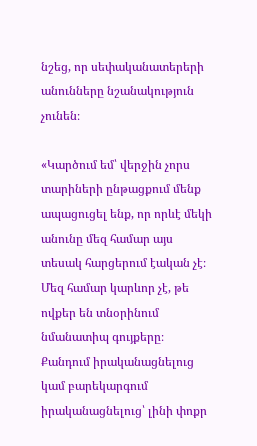նշեց, որ սեփականատերերի անունները նշանակություն չունեն։

«Կարծում եմ՝ վերջին չորս տարիների ընթացքում մենք ապացուցել ենք, որ որևէ մեկի անունը մեզ համար այս տեսակ հարցերում էական չէ։ Մեզ համար կարևոր չէ, թե ովքեր են տնօրինում նմանատիպ գույքերը։ Քանդում իրականացնելուց կամ բարեկարգում իրականացնելուց՝ լինի փոքր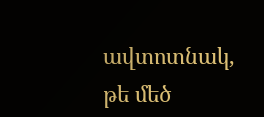ավտոտնակ, թե մեծ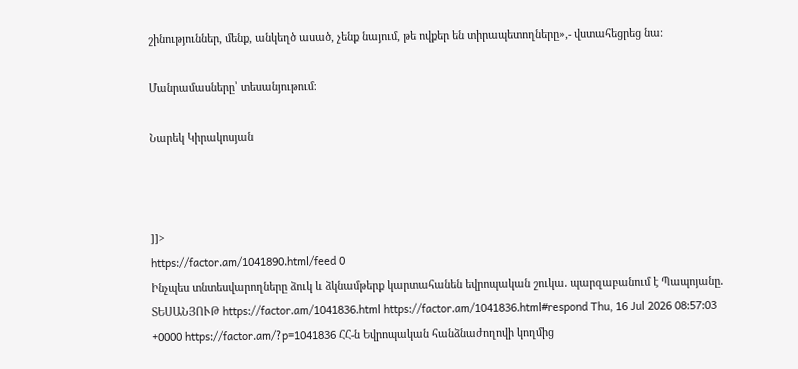շինություններ, մենք, անկեղծ ասած, չենք նայում, թե ովքեր են տիրապետողները»,- վստահեցրեց նա։

Մանրամասները՝ տեսանյութում։

Նարեկ Կիրակոսյան



]]>
https://factor.am/1041890.html/feed 0
Ինչպես տնտեսվարողները ձուկ և ձկնամթերք կարտահանեն եվրոպական շուկա․ պարզաբանում է Պապոյանը․ ՏԵՍԱՆՅՈՒԹ https://factor.am/1041836.html https://factor.am/1041836.html#respond Thu, 16 Jul 2026 08:57:03 +0000 https://factor.am/?p=1041836 ՀՀ-ն Եվրոպական հանձնաժողովի կողմից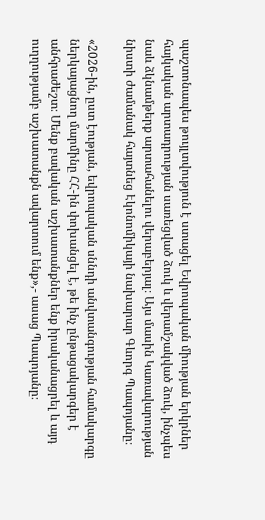պաշտոնապես թույլտվություն է ստացել Եվրոպական միության երկրներ հայկական արտադրության սառեցված ձուկ և վերամշակված ձուկ, ինչպես նաև ձկնամթերք արտահանելու վերաբերյալ։ Այս մասին Կառավարության նիստի ժամանակ հայտնեց Էկոնոմիկայի նախարար Գևորգ Պապոյանը։

«2026-ին, ըստ էության, եվրոպական սննդի անվտանգության համակարգը ներկայացնող մարմինը ՀՀ-ին փոխանցել է, թե ինչ ընթացակարգեր է անհրաժեշտ։ Մենք բավական աշխատանքներ ենք իրականացրել և այդ ուղղությամբ աշխատանքն ավարտում ենք»,- ասաց Պապոյանը։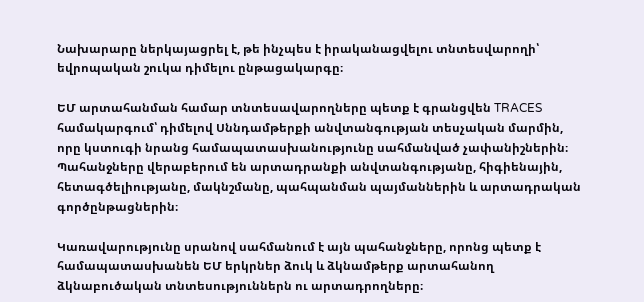Նախարարը ներկայացրել է, թե ինչպես է իրականացվելու տնտեսվարողի՝ եվրոպական շուկա դիմելու ընթացակարգը։

ԵՄ արտահանման համար տնտեսավարողները պետք է գրանցվեն TRACES համակարգում՝ դիմելով Սննդամթերքի անվտանգության տեսչական մարմին, որը կստուգի նրանց համապատասխանությունը սահմանված չափանիշներին։ Պահանջները վերաբերում են արտադրանքի անվտանգությանը, հիգիենային, հետագծելիությանը, մակնշմանը, պահպանման պայմաններին և արտադրական գործընթացներին։

Կառավարությունը սրանով սահմանում է այն պահանջները, որոնց պետք է համապատասխանեն ԵՄ երկրներ ձուկ և ձկնամթերք արտահանող ձկնաբուծական տնտեսություններն ու արտադրողները։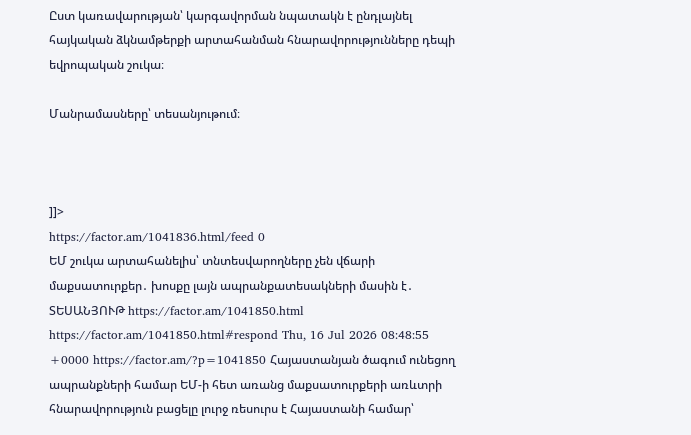Ըստ կառավարության՝ կարգավորման նպատակն է ընդլայնել հայկական ձկնամթերքի արտահանման հնարավորությունները դեպի եվրոպական շուկա։

Մանրամասները՝ տեսանյութում։



]]>
https://factor.am/1041836.html/feed 0
ԵՄ շուկա արտահանելիս՝ տնտեսվարողները չեն վճարի մաքսատուրքեր․ խոսքը լայն ապրանքատեսակների մասին է․ ՏԵՍԱՆՅՈՒԹ https://factor.am/1041850.html https://factor.am/1041850.html#respond Thu, 16 Jul 2026 08:48:55 +0000 https://factor.am/?p=1041850 Հայաստանյան ծագում ունեցող ապրանքների համար ԵՄ-ի հետ առանց մաքսատուրքերի առևտրի հնարավորություն բացելը լուրջ ռեսուրս է Հայաստանի համար՝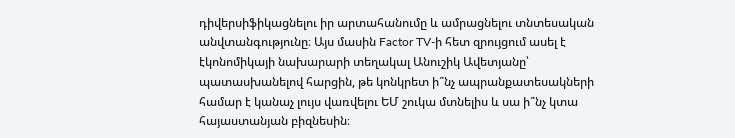դիվերսիֆիկացնելու իր արտահանումը և ամրացնելու տնտեսական անվտանգությունը։ Այս մասին Factor TV-ի հետ զրույցում ասել է էկոնոմիկայի նախարարի տեղակալ Անուշիկ Ավետյանը՝ պատասխանելով հարցին, թե կոնկրետ ի՞նչ ապրանքատեսակների համար է կանաչ լույս վառվելու ԵՄ շուկա մտնելիս և սա ի՞նչ կտա հայաստանյան բիզնեսին։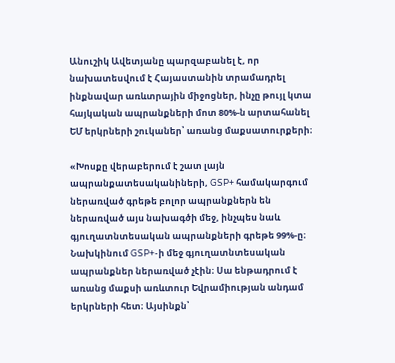Անուշիկ Ավետյանը պարզաբանել է, որ նախատեսվում է Հայաստանին տրամադրել ինքնավար առևտրային միջոցներ, ինչը թույլ կտա հայկական ապրանքների մոտ 80%-ն արտահանել ԵՄ երկրների շուկաներ՝ առանց մաքսատուրքերի։

«Խոսքը վերաբերում է շատ լայն ապրանքատեսականիների, GSP+ համակարգում ներառված գրեթե բոլոր ապրանքներն են ներառված այս նախագծի մեջ, ինչպես նաև գյուղատնտեսական ապրանքների գրեթե 99%-ը։ Նախկինում GSP+-ի մեջ գյուղատնտեսական ապրանքներ ներառված չէին։ Սա ենթադրում է առանց մաքսի առևտուր Եվրամիության անդամ երկրների հետ։ Այսինքն՝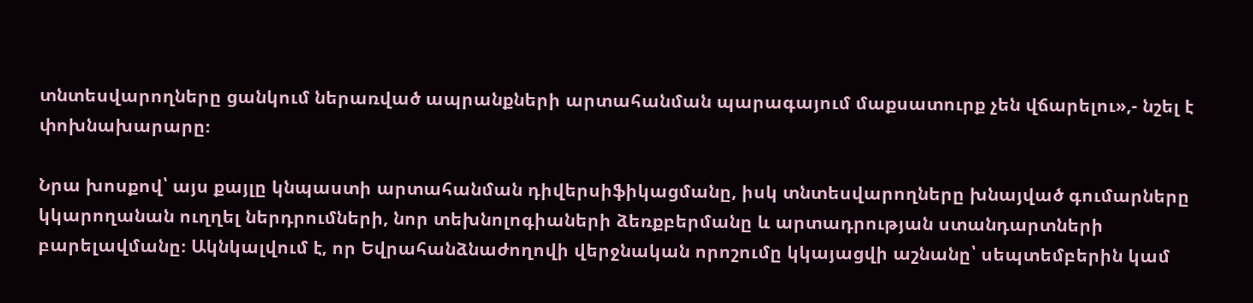տնտեսվարողները ցանկում ներառված ապրանքների արտահանման պարագայում մաքսատուրք չեն վճարելու»,- նշել է փոխնախարարը։

Նրա խոսքով՝ այս քայլը կնպաստի արտահանման դիվերսիֆիկացմանը, իսկ տնտեսվարողները խնայված գումարները կկարողանան ուղղել ներդրումների, նոր տեխնոլոգիաների ձեռքբերմանը և արտադրության ստանդարտների բարելավմանը։ Ակնկալվում է, որ Եվրահանձնաժողովի վերջնական որոշումը կկայացվի աշնանը՝ սեպտեմբերին կամ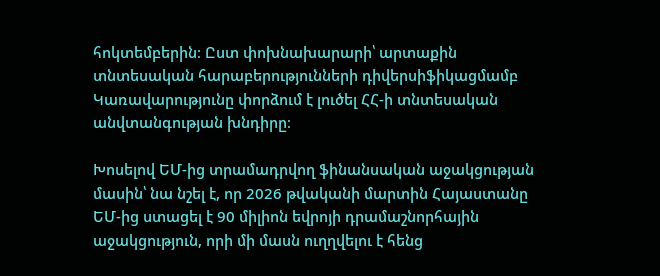հոկտեմբերին։ Ըստ փոխնախարարի՝ արտաքին տնտեսական հարաբերությունների դիվերսիֆիկացմամբ Կառավարությունը փորձում է լուծել ՀՀ-ի տնտեսական անվտանգության խնդիրը։

Խոսելով ԵՄ-ից տրամադրվող ֆինանսական աջակցության մասին՝ նա նշել է, որ 2026 թվականի մարտին Հայաստանը ԵՄ-ից ստացել է 90 միլիոն եվրոյի դրամաշնորհային աջակցություն, որի մի մասն ուղղվելու է հենց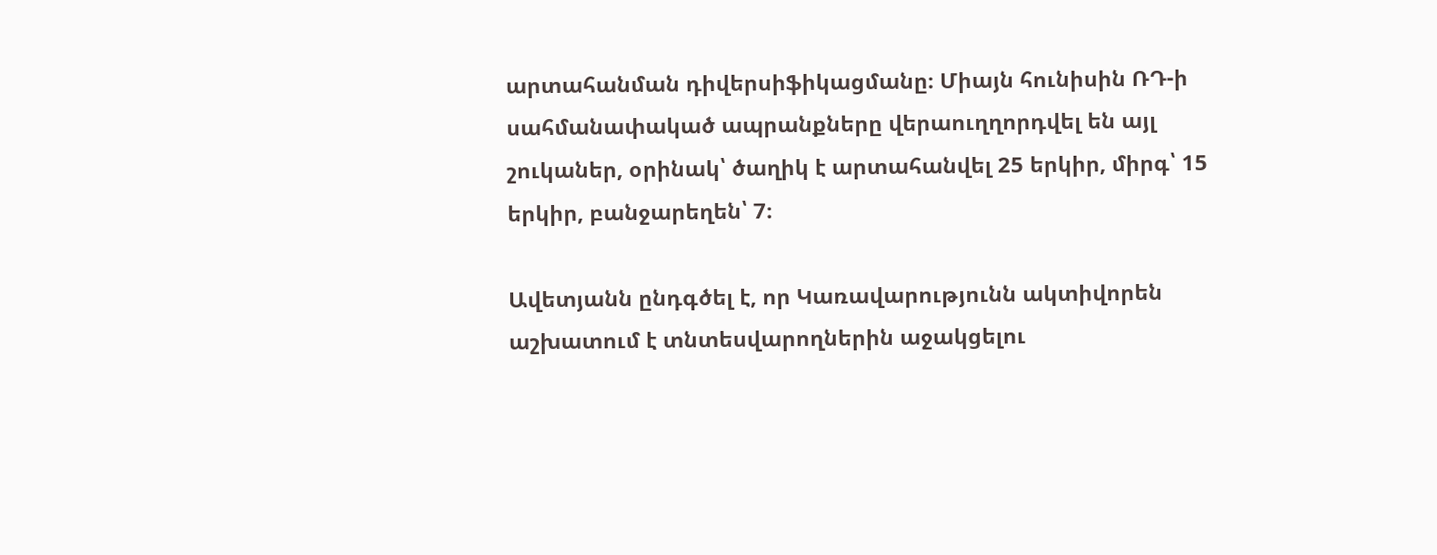արտահանման դիվերսիֆիկացմանը։ Միայն հունիսին ՌԴ-ի սահմանափակած ապրանքները վերաուղղորդվել են այլ շուկաներ, օրինակ՝ ծաղիկ է արտահանվել 25 երկիր, միրգ՝ 15 երկիր, բանջարեղեն՝ 7։

Ավետյանն ընդգծել է, որ Կառավարությունն ակտիվորեն աշխատում է տնտեսվարողներին աջակցելու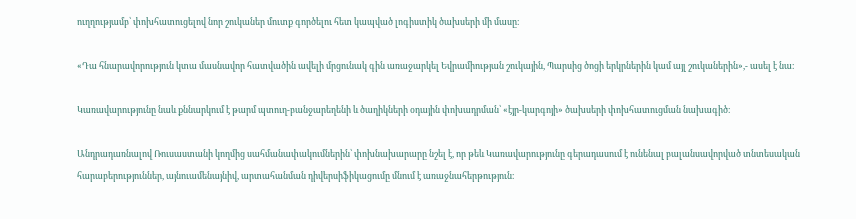ուղղությամբ՝ փոխհատուցելով նոր շուկաներ մուտք գործելու հետ կապված լոգիստիկ ծախսերի մի մասը։

«Դա հնարավորություն կտա մասնավոր հատվածին ավելի մրցունակ գին առաջարկել Եվրամիության շուկային, Պարսից ծոցի երկրներին կամ այլ շուկաներին»,- ասել է նա։

Կառավարությունը նաև քննարկում է թարմ պտուղ-բանջարեղենի և ծաղիկների օդային փոխադրման՝ «էյր-կարգոյի» ծախսերի փոխհատուցման նախագիծ։

Անդրադառնալով Ռուսաստանի կողմից սահմանափակումներին՝ փոխնախարարը նշել է, որ թեև Կառավարությունը գերադասում է ունենալ բալանսավորված տնտեսական հարաբերություններ, այնուամենայնիվ, արտահանման դիվերսիֆիկացումը մնում է առաջնահերթություն։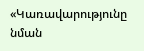«Կառավարությունը նման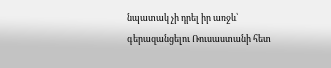նպատակ չի դրել իր առջև՝ գերազանցելու Ռուսաստանի հետ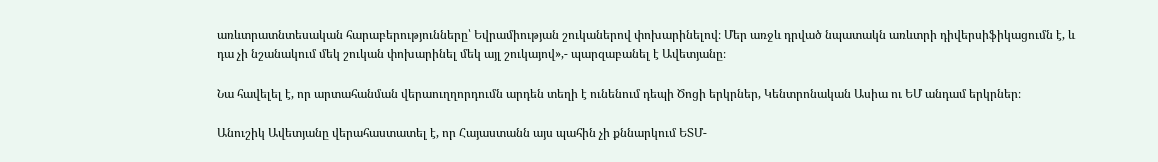առևտրատնտեսական հարաբերությունները՝ Եվրամիության շուկաներով փոխարինելով։ Մեր առջև դրված նպատակն առևտրի դիվերսիֆիկացումն է, և դա չի նշանակում մեկ շուկան փոխարինել մեկ այլ շուկայով»,- պարզաբանել է Ավետյանը։

Նա հավելել է, որ արտահանման վերաուղղորդումն արդեն տեղի է ունենում դեպի Ծոցի երկրներ, Կենտրոնական Ասիա ու ԵՄ անդամ երկրներ։

Անուշիկ Ավետյանը վերահաստատել է, որ Հայաստանն այս պահին չի քննարկում ԵՏՄ-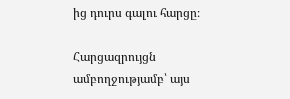ից դուրս գալու հարցը։

Հարցազրույցն ամբողջությամբ՝ այս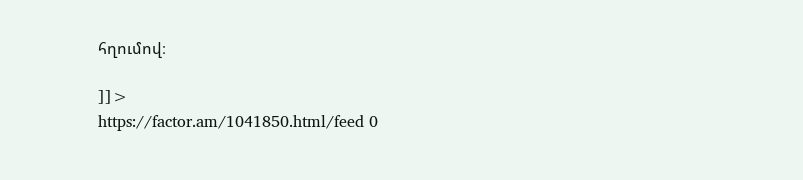հղումով։

]]>
https://factor.am/1041850.html/feed 0